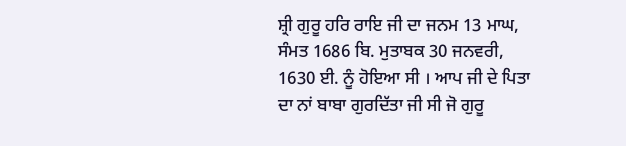ਸ਼੍ਰੀ ਗੁਰੂ ਹਰਿ ਰਾਇ ਜੀ ਦਾ ਜਨਮ 13 ਮਾਘ, ਸੰਮਤ 1686 ਬਿ. ਮੁਤਾਬਕ 30 ਜਨਵਰੀ, 1630 ਈ. ਨੂੰ ਹੋਇਆ ਸੀ । ਆਪ ਜੀ ਦੇ ਪਿਤਾ ਦਾ ਨਾਂ ਬਾਬਾ ਗੁਰਦਿੱਤਾ ਜੀ ਸੀ ਜੋ ਗੁਰੂ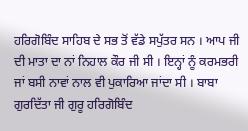ਹਰਿਗੋਬਿੰਦ ਸਾਹਿਬ ਦੇ ਸਭ ਤੋਂ ਵੱਡੇ ਸਪੁੱਤਰ ਸਨ । ਆਪ ਜੀ ਦੀ ਮਾਤਾ ਦਾ ਨਾਂ ਨਿਹਾਲ ਕੌਰ ਜੀ ਸੀ । ਇਨ੍ਹਾਂ ਨੂੰ ਕਰਮਭਰੀ ਜਾਂ ਬਸੀ ਨਾਵਾਂ ਨਾਲ ਵੀ ਪੁਕਾਰਿਆ ਜਾਂਦਾ ਸੀ । ਬਾਬਾ ਗੁਰਦਿੱਤਾ ਜੀ ਗੁਰੂ ਹਰਿਗੋਬਿੰਦ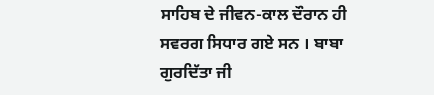ਸਾਹਿਬ ਦੇ ਜੀਵਨ-ਕਾਲ ਦੌਰਾਨ ਹੀ ਸਵਰਗ ਸਿਧਾਰ ਗਏ ਸਨ । ਬਾਬਾ ਗੁਰਦਿੱਤਾ ਜੀ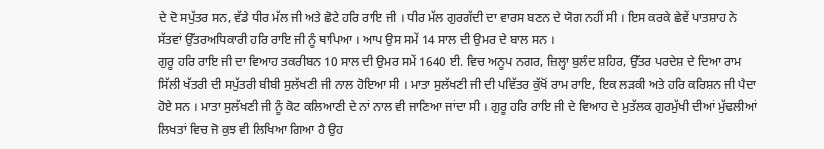ਦੇ ਦੋ ਸਪੁੱਤਰ ਸਨ, ਵੱਡੇ ਧੀਰ ਮੱਲ ਜੀ ਅਤੇ ਛੋਟੇ ਹਰਿ ਰਾਇ ਜੀ । ਧੀਰ ਮੱਲ ਗੁਰਗੱਦੀ ਦਾ ਵਾਰਸ ਬਣਨ ਦੇ ਯੋਗ ਨਹੀਂ ਸੀ । ਇਸ ਕਰਕੇ ਛੇਵੇਂ ਪਾਤਸ਼ਾਹ ਨੇ ਸੱਤਵਾਂ ਉੱਤਰਅਧਿਕਾਰੀ ਹਰਿ ਰਾਇ ਜੀ ਨੂੰ ਥਾਪਿਆ । ਆਪ ਉਸ ਸਮੇਂ 14 ਸਾਲ ਦੀ ਉਮਰ ਦੇ ਬਾਲ ਸਨ ।
ਗੁਰੂ ਹਰਿ ਰਾਇ ਜੀ ਦਾ ਵਿਆਹ ਤਕਰੀਬਨ 10 ਸਾਲ ਦੀ ਉਮਰ ਸਮੇਂ 1640 ਈ. ਵਿਚ ਅਨੂਪ ਨਗਰ, ਜ਼ਿਲ੍ਹਾ ਬੁਲੰਦ ਸ਼ਹਿਰ, ਉੱਤਰ ਪਰਦੇਸ਼ ਦੇ ਦਿਆ ਰਾਮ ਸਿੱਲੀ ਖੱਤਰੀ ਦੀ ਸਪੁੱਤਰੀ ਬੀਬੀ ਸੁਲੱਖਣੀ ਜੀ ਨਾਲ ਹੋਇਆ ਸੀ । ਮਾਤਾ ਸੁਲੱਖਣੀ ਜੀ ਦੀ ਪਵਿੱਤਰ ਕੁੱਖੋਂ ਰਾਮ ਰਾਇ, ਇਕ ਲੜਕੀ ਅਤੇ ਹਰਿ ਕਰਿਸ਼ਨ ਜੀ ਪੈਦਾ ਹੋਏ ਸਨ । ਮਾਤਾ ਸੁਲੱਖਣੀ ਜੀ ਨੂੰ ਕੋਟ ਕਲਿਆਣੀ ਦੇ ਨਾਂ ਨਾਲ ਵੀ ਜਾਣਿਆ ਜਾਂਦਾ ਸੀ । ਗੁਰੂ ਹਰਿ ਰਾਇ ਜੀ ਦੇ ਵਿਆਹ ਦੇ ਮੁਤੱਲਕ ਗੁਰਮੁੱਖੀ ਦੀਆਂ ਮੁੱਢਲੀਆਂ ਲਿਖਤਾਂ ਵਿਚ ਜੋ ਕੁਝ ਵੀ ਲਿਖਿਆ ਗਿਆ ਹੈ ਉਹ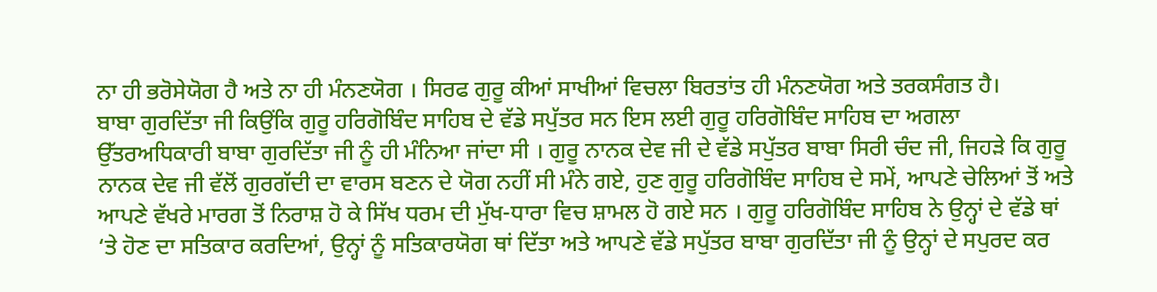ਨਾ ਹੀ ਭਰੋਸੇਯੋਗ ਹੈ ਅਤੇ ਨਾ ਹੀ ਮੰਨਣਯੋਗ । ਸਿਰਫ ਗੁਰੂ ਕੀਆਂ ਸਾਖੀਆਂ ਵਿਚਲਾ ਬਿਰਤਾਂਤ ਹੀ ਮੰਨਣਯੋਗ ਅਤੇ ਤਰਕਸੰਗਤ ਹੈ।
ਬਾਬਾ ਗੁਰਦਿੱਤਾ ਜੀ ਕਿਉਂਕਿ ਗੁਰੂ ਹਰਿਗੋਬਿੰਦ ਸਾਹਿਬ ਦੇ ਵੱਡੇ ਸਪੁੱਤਰ ਸਨ ਇਸ ਲਈ ਗੁਰੂ ਹਰਿਗੋਬਿੰਦ ਸਾਹਿਬ ਦਾ ਅਗਲਾ ਉੱਤਰਅਧਿਕਾਰੀ ਬਾਬਾ ਗੁਰਦਿੱਤਾ ਜੀ ਨੂੰ ਹੀ ਮੰਨਿਆ ਜਾਂਦਾ ਸੀ । ਗੁਰੂ ਨਾਨਕ ਦੇਵ ਜੀ ਦੇ ਵੱਡੇ ਸਪੁੱਤਰ ਬਾਬਾ ਸਿਰੀ ਚੰਦ ਜੀ, ਜਿਹੜੇ ਕਿ ਗੁਰੂ ਨਾਨਕ ਦੇਵ ਜੀ ਵੱਲੋਂ ਗੁਰਗੱਦੀ ਦਾ ਵਾਰਸ ਬਣਨ ਦੇ ਯੋਗ ਨਹੀਂ ਸੀ ਮੰਨੇ ਗਏ, ਹੁਣ ਗੁਰੂ ਹਰਿਗੋਬਿੰਦ ਸਾਹਿਬ ਦੇ ਸਮੇਂ, ਆਪਣੇ ਚੇਲਿਆਂ ਤੋਂ ਅਤੇ ਆਪਣੇ ਵੱਖਰੇ ਮਾਰਗ ਤੋਂ ਨਿਰਾਸ਼ ਹੋ ਕੇ ਸਿੱਖ ਧਰਮ ਦੀ ਮੁੱਖ-ਧਾਰਾ ਵਿਚ ਸ਼ਾਮਲ ਹੋ ਗਏ ਸਨ । ਗੁਰੂ ਹਰਿਗੋਬਿੰਦ ਸਾਹਿਬ ਨੇ ਉਨ੍ਹਾਂ ਦੇ ਵੱਡੇ ਥਾਂ ‘ਤੇ ਹੋਣ ਦਾ ਸਤਿਕਾਰ ਕਰਦਿਆਂ, ਉਨ੍ਹਾਂ ਨੂੰ ਸਤਿਕਾਰਯੋਗ ਥਾਂ ਦਿੱਤਾ ਅਤੇ ਆਪਣੇ ਵੱਡੇ ਸਪੁੱਤਰ ਬਾਬਾ ਗੁਰਦਿੱਤਾ ਜੀ ਨੂੰ ਉਨ੍ਹਾਂ ਦੇ ਸਪੁਰਦ ਕਰ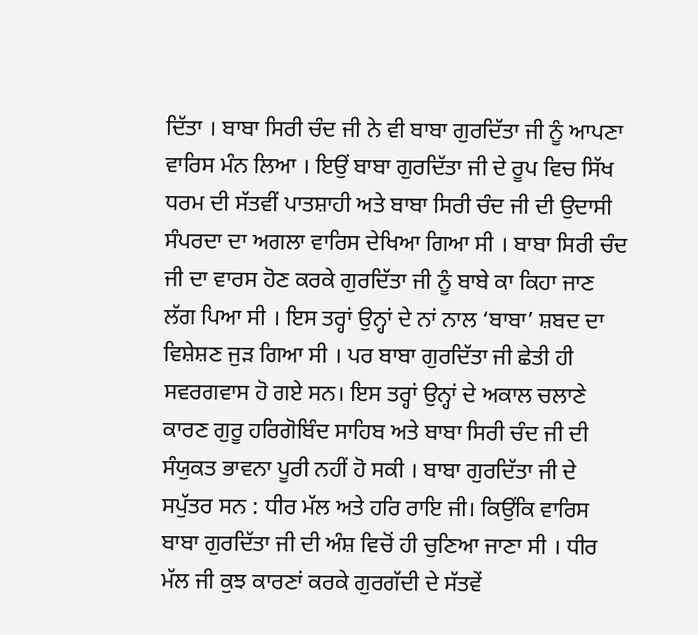ਦਿੱਤਾ । ਬਾਬਾ ਸਿਰੀ ਚੰਦ ਜੀ ਨੇ ਵੀ ਬਾਬਾ ਗੁਰਦਿੱਤਾ ਜੀ ਨੂੰ ਆਪਣਾ ਵਾਰਿਸ ਮੰਨ ਲਿਆ । ਇਉਂ ਬਾਬਾ ਗੁਰਦਿੱਤਾ ਜੀ ਦੇ ਰੂਪ ਵਿਚ ਸਿੱਖ ਧਰਮ ਦੀ ਸੱਤਵੀਂ ਪਾਤਸ਼ਾਹੀ ਅਤੇ ਬਾਬਾ ਸਿਰੀ ਚੰਦ ਜੀ ਦੀ ਉਦਾਸੀ ਸੰਪਰਦਾ ਦਾ ਅਗਲਾ ਵਾਰਿਸ ਦੇਖਿਆ ਗਿਆ ਸੀ । ਬਾਬਾ ਸਿਰੀ ਚੰਦ ਜੀ ਦਾ ਵਾਰਸ ਹੋਣ ਕਰਕੇ ਗੁਰਦਿੱਤਾ ਜੀ ਨੂੰ ਬਾਬੇ ਕਾ ਕਿਹਾ ਜਾਣ ਲੱਗ ਪਿਆ ਸੀ । ਇਸ ਤਰ੍ਹਾਂ ਉਨ੍ਹਾਂ ਦੇ ਨਾਂ ਨਾਲ ‘ਬਾਬਾ’ ਸ਼ਬਦ ਦਾ ਵਿਸ਼ੇਸ਼ਣ ਜੁੜ ਗਿਆ ਸੀ । ਪਰ ਬਾਬਾ ਗੁਰਦਿੱਤਾ ਜੀ ਛੇਤੀ ਹੀ ਸਵਰਗਵਾਸ ਹੋ ਗਏ ਸਨ। ਇਸ ਤਰ੍ਹਾਂ ਉਨ੍ਹਾਂ ਦੇ ਅਕਾਲ ਚਲਾਣੇ ਕਾਰਣ ਗੁਰੂ ਹਰਿਗੋਬਿੰਦ ਸਾਹਿਬ ਅਤੇ ਬਾਬਾ ਸਿਰੀ ਚੰਦ ਜੀ ਦੀ ਸੰਯੁਕਤ ਭਾਵਨਾ ਪੂਰੀ ਨਹੀਂ ਹੋ ਸਕੀ । ਬਾਬਾ ਗੁਰਦਿੱਤਾ ਜੀ ਦੇ ਸਪੁੱਤਰ ਸਨ : ਧੀਰ ਮੱਲ ਅਤੇ ਹਰਿ ਰਾਇ ਜੀ। ਕਿਉਂਕਿ ਵਾਰਿਸ ਬਾਬਾ ਗੁਰਦਿੱਤਾ ਜੀ ਦੀ ਅੰਸ਼ ਵਿਚੋਂ ਹੀ ਚੁਣਿਆ ਜਾਣਾ ਸੀ । ਧੀਰ ਮੱਲ ਜੀ ਕੁਝ ਕਾਰਣਾਂ ਕਰਕੇ ਗੁਰਗੱਦੀ ਦੇ ਸੱਤਵੇਂ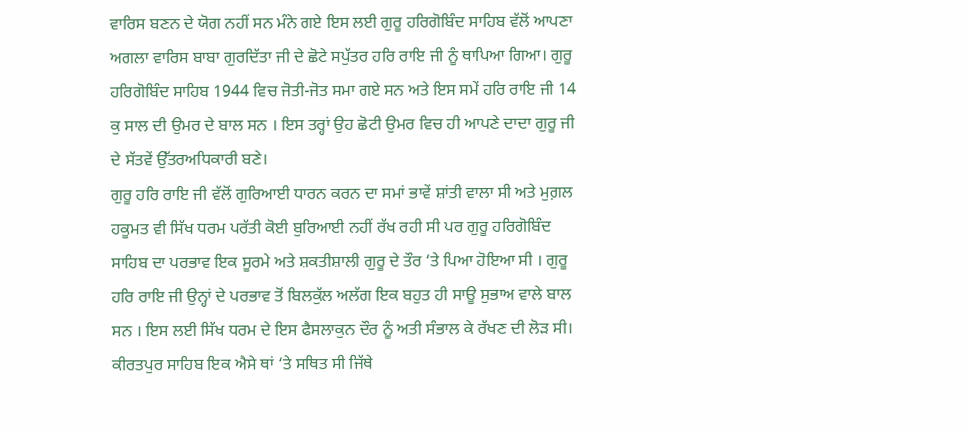ਵਾਰਿਸ ਬਣਨ ਦੇ ਯੋਗ ਨਹੀਂ ਸਨ ਮੰਨੇ ਗਏ ਇਸ ਲਈ ਗੁਰੂ ਹਰਿਗੋਬਿੰਦ ਸਾਹਿਬ ਵੱਲੋਂ ਆਪਣਾ ਅਗਲਾ ਵਾਰਿਸ ਬਾਬਾ ਗੁਰਦਿੱਤਾ ਜੀ ਦੇ ਛੋਟੇ ਸਪੁੱਤਰ ਹਰਿ ਰਾਇ ਜੀ ਨੂੰ ਥਾਪਿਆ ਗਿਆ। ਗੁਰੂ ਹਰਿਗੋਬਿੰਦ ਸਾਹਿਬ 1944 ਵਿਚ ਜੋਤੀ-ਜੋਤ ਸਮਾ ਗਏ ਸਨ ਅਤੇ ਇਸ ਸਮੇਂ ਹਰਿ ਰਾਇ ਜੀ 14 ਕੁ ਸਾਲ ਦੀ ਉਮਰ ਦੇ ਬਾਲ ਸਨ । ਇਸ ਤਰ੍ਹਾਂ ਉਹ ਛੋਟੀ ਉਮਰ ਵਿਚ ਹੀ ਆਪਣੇ ਦਾਦਾ ਗੁਰੂ ਜੀ ਦੇ ਸੱਤਵੇਂ ਉੱਤਰਅਧਿਕਾਰੀ ਬਣੇ।
ਗੁਰੂ ਹਰਿ ਰਾਇ ਜੀ ਵੱਲੋਂ ਗੁਰਿਆਈ ਧਾਰਨ ਕਰਨ ਦਾ ਸਮਾਂ ਭਾਵੇਂ ਸ਼ਾਂਤੀ ਵਾਲਾ ਸੀ ਅਤੇ ਮੁਗ਼ਲ ਹਕੂਮਤ ਵੀ ਸਿੱਖ ਧਰਮ ਪਰੱਤੀ ਕੋਈ ਬੁਰਿਆਈ ਨਹੀਂ ਰੱਖ ਰਹੀ ਸੀ ਪਰ ਗੁਰੂ ਹਰਿਗੋਬਿੰਦ ਸਾਹਿਬ ਦਾ ਪਰਭਾਵ ਇਕ ਸੂਰਮੇ ਅਤੇ ਸ਼ਕਤੀਸ਼ਾਲੀ ਗੁਰੂ ਦੇ ਤੌਰ ‘ਤੇ ਪਿਆ ਹੋਇਆ ਸੀ । ਗੁਰੂ ਹਰਿ ਰਾਇ ਜੀ ਉਨ੍ਹਾਂ ਦੇ ਪਰਭਾਵ ਤੋਂ ਬਿਲਕੁੱਲ ਅਲੱਗ ਇਕ ਬਹੁਤ ਹੀ ਸਾਊ ਸੁਭਾਅ ਵਾਲੇ ਬਾਲ ਸਨ । ਇਸ ਲਈ ਸਿੱਖ ਧਰਮ ਦੇ ਇਸ ਫੈਸਲਾਕੁਨ ਦੌਰ ਨੂੰ ਅਤੀ ਸੰਭਾਲ ਕੇ ਰੱਖਣ ਦੀ ਲੋੜ ਸੀ। ਕੀਰਤਪੁਰ ਸਾਹਿਬ ਇਕ ਐਸੇ ਥਾਂ ‘ਤੇ ਸਥਿਤ ਸੀ ਜਿੱਥੇ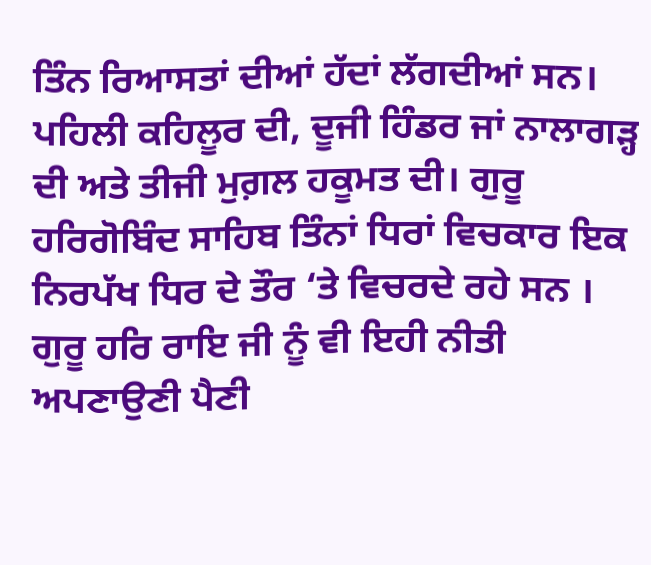ਤਿੰਨ ਰਿਆਸਤਾਂ ਦੀਆਂ ਹੱਦਾਂ ਲੱਗਦੀਆਂ ਸਨ। ਪਹਿਲੀ ਕਹਿਲੂਰ ਦੀ, ਦੂਜੀ ਹਿੰਡਰ ਜਾਂ ਨਾਲਾਗੜ੍ਹ ਦੀ ਅਤੇ ਤੀਜੀ ਮੁਗ਼ਲ ਹਕੂਮਤ ਦੀ। ਗੁਰੂ ਹਰਿਗੋਬਿੰਦ ਸਾਹਿਬ ਤਿੰਨਾਂ ਧਿਰਾਂ ਵਿਚਕਾਰ ਇਕ ਨਿਰਪੱਖ ਧਿਰ ਦੇ ਤੌਰ ‘ਤੇ ਵਿਚਰਦੇ ਰਹੇ ਸਨ । ਗੁਰੂ ਹਰਿ ਰਾਇ ਜੀ ਨੂੰ ਵੀ ਇਹੀ ਨੀਤੀ ਅਪਣਾਉਣੀ ਪੈਣੀ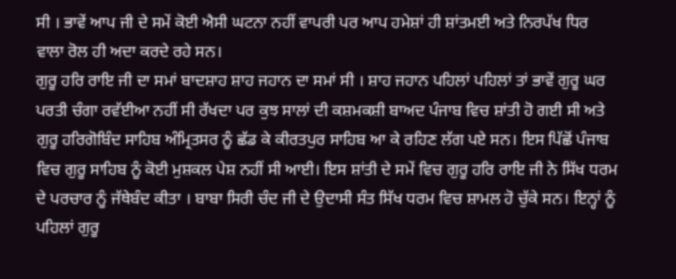ਸੀ । ਭਾਵੇਂ ਆਪ ਜੀ ਦੇ ਸਮੇਂ ਕੋਈ ਐਸੀ ਘਟਨਾ ਨਹੀਂ ਵਾਪਰੀ ਪਰ ਆਪ ਹਮੇਸ਼ਾਂ ਹੀ ਸ਼ਾਂਤਮਈ ਅਤੇ ਨਿਰਪੱਖ ਧਿਰ ਵਾਲਾ ਰੋਲ ਹੀ ਅਦਾ ਕਰਦੇ ਰਹੇ ਸਨ।
ਗੁਰੂ ਹਰਿ ਰਾਇ ਜੀ ਦਾ ਸਮਾਂ ਬਾਦਸ਼ਾਹ ਸ਼ਾਹ ਜਹਾਨ ਦਾ ਸਮਾਂ ਸੀ । ਸ਼ਾਹ ਜਹਾਨ ਪਹਿਲਾਂ ਪਹਿਲਾਂ ਤਾਂ ਭਾਵੇਂ ਗੁਰੂ ਘਰ ਪਰਤੀ ਚੰਗਾ ਰਵੱਈਆ ਨਹੀਂ ਸੀ ਰੱਖਦਾ ਪਰ ਕੁਝ ਸਾਲਾਂ ਦੀ ਕਸ਼ਮਕਸ਼ੀ ਬਾਅਦ ਪੰਜਾਬ ਵਿਚ ਸ਼ਾਂਤੀ ਹੋ ਗਈ ਸੀ ਅਤੇ ਗੁਰੂ ਹਰਿਗੋਬਿੰਦ ਸਾਹਿਬ ਅੰਮ੍ਰਿਤਸਰ ਨੂੰ ਛੱਡ ਕੇ ਕੀਰਤਪੁਰ ਸਾਹਿਬ ਆ ਕੇ ਰਹਿਣ ਲੱਗ ਪਏ ਸਨ। ਇਸ ਪਿੱਛੋਂ ਪੰਜਾਬ ਵਿਚ ਗੁਰੂ ਸਾਹਿਬ ਨੂੰ ਕੋਈ ਮੁਸ਼ਕਲ ਪੇਸ਼ ਨਹੀਂ ਸੀ ਆਈ। ਇਸ ਸ਼ਾਂਤੀ ਦੇ ਸਮੇਂ ਵਿਚ ਗੁਰੂ ਹਰਿ ਰਾਇ ਜੀ ਨੇ ਸਿੱਖ ਧਰਮ ਦੇ ਪਰਚਾਰ ਨੂੰ ਜੱਥੇਬੰਦ ਕੀਤਾ । ਬਾਬਾ ਸਿਰੀ ਚੰਦ ਜੀ ਦੇ ਉਦਾਸੀ ਸੰਤ ਸਿੱਖ ਧਰਮ ਵਿਚ ਸ਼ਾਮਲ ਹੋ ਚੁੱਕੇ ਸਨ। ਇਨ੍ਹਾਂ ਨੂੰ ਪਹਿਲਾਂ ਗੁਰੂ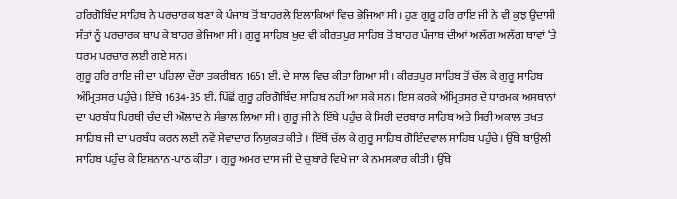ਹਰਿਗੋਬਿੰਦ ਸਾਹਿਬ ਨੇ ਪਰਚਾਰਕ ਬਣਾ ਕੇ ਪੰਜਾਬ ਤੋਂ ਬਾਹਰਲੇ ਇਲਾਕਿਆਂ ਵਿਚ ਭੇਜਿਆ ਸੀ। ਹੁਣ ਗੁਰੂ ਹਰਿ ਰਾਇ ਜੀ ਨੇ ਵੀ ਕੁਝ ਉਦਾਸੀ ਸੰਤਾਂ ਨੂੰ ਪਰਚਾਰਕ ਥਾਪ ਕੇ ਬਾਹਰ ਭੇਜਿਆ ਸੀ । ਗੁਰੂ ਸਾਹਿਬ ਖੁਦ ਵੀ ਕੀਰਤਪੁਰ ਸਾਹਿਬ ਤੋਂ ਬਾਹਰ ਪੰਜਾਬ ਦੀਆਂ ਅਲੱਗ ਅਲੱਗ ਥਾਵਾਂ ‘ਤੇ ਧਰਮ ਪਰਚਾਰ ਲਈ ਗਏ ਸਨ।
ਗੁਰੂ ਹਰਿ ਰਾਇ ਜੀ ਦਾ ਪਹਿਲਾ ਦੌਰਾ ਤਕਰੀਬਨ 1651 ਈ. ਦੇ ਸਾਲ ਵਿਚ ਕੀਤਾ ਗਿਆ ਸੀ। ਕੀਰਤਪੁਰ ਸਾਹਿਬ ਤੋਂ ਚੱਲ ਕੇ ਗੁਰੂ ਸਾਹਿਬ ਅੰਮ੍ਰਿਤਸਰ ਪਹੁੰਚੇ। ਇੱਥੇ 1634-35 ਈ. ਪਿੱਛੋਂ ਗੁਰੂ ਹਰਿਗੋਬਿੰਦ ਸਾਹਿਬ ਨਹੀਂ ਆ ਸਕੇ ਸਨ। ਇਸ ਕਰਕੇ ਅੰਮ੍ਰਿਤਸਰ ਦੇ ਧਾਰਮਕ ਅਸਥਾਨਾਂ ਦਾ ਪਰਬੰਧ ਪਿਰਥੀ ਚੰਦ ਦੀ ਔਲਾਦ ਨੇ ਸੰਭਾਲ ਲਿਆ ਸੀ। ਗੁਰੂ ਜੀ ਨੇ ਇੱਥੇ ਪਹੁੰਚ ਕੇ ਸਿਰੀ ਦਰਬਾਰ ਸਾਹਿਬ ਅਤੇ ਸਿਰੀ ਅਕਾਲ ਤਖਤ ਸਾਹਿਬ ਜੀ ਦਾ ਪਰਬੰਧ ਕਰਨ ਲਈ ਨਵੇਂ ਸੇਵਾਦਾਰ ਨਿਯੁਕਤ ਕੀਤੇ । ਇੱਥੋਂ ਚੱਲ ਕੇ ਗੁਰੂ ਸਾਹਿਬ ਗੋਇੰਦਵਾਲ ਸਾਹਿਬ ਪਹੁੰਚੇ। ਉੱਥੇ ਬਾਉਲੀ ਸਾਹਿਬ ਪਹੁੰਚ ਕੇ ਇਸ਼ਨਾਨ-ਪਾਠ ਕੀਤਾ । ਗੁਰੂ ਅਮਰ ਦਾਸ ਜੀ ਦੇ ਚੁਬਾਰੇ ਵਿਖੇ ਜਾ ਕੇ ਨਮਸਕਾਰ ਕੀਤੀ। ਉੱਥੇ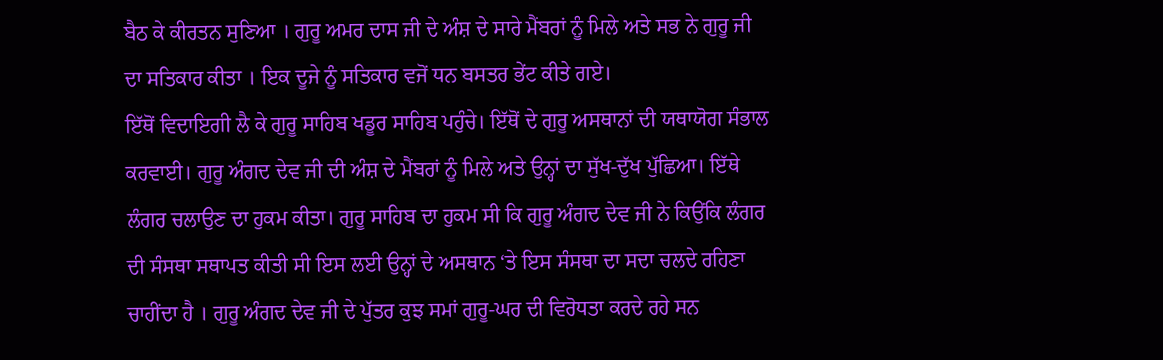ਬੈਠ ਕੇ ਕੀਰਤਨ ਸੁਣਿਆ । ਗੁਰੂ ਅਮਰ ਦਾਸ ਜੀ ਦੇ ਅੰਸ਼ ਦੇ ਸਾਰੇ ਮੈਂਬਰਾਂ ਨੂੰ ਮਿਲੇ ਅਤੇ ਸਭ ਨੇ ਗੁਰੂ ਜੀ ਦਾ ਸਤਿਕਾਰ ਕੀਤਾ । ਇਕ ਦੂਜੇ ਨੂੰ ਸਤਿਕਾਰ ਵਜੋਂ ਧਨ ਬਸਤਰ ਭੇਂਟ ਕੀਤੇ ਗਏ।
ਇੱਥੋਂ ਵਿਦਾਇਗੀ ਲੈ ਕੇ ਗੁਰੂ ਸਾਹਿਬ ਖਡੂਰ ਸਾਹਿਬ ਪਹੁੰਚੇ। ਇੱਥੋਂ ਦੇ ਗੁਰੂ ਅਸਥਾਨਾਂ ਦੀ ਯਥਾਯੋਗ ਸੰਭਾਲ ਕਰਵਾਈ। ਗੁਰੂ ਅੰਗਦ ਦੇਵ ਜੀ ਦੀ ਅੰਸ਼ ਦੇ ਮੈਂਬਰਾਂ ਨੂੰ ਮਿਲੇ ਅਤੇ ਉਨ੍ਹਾਂ ਦਾ ਸੁੱਖ-ਦੁੱਖ ਪੁੱਛਿਆ। ਇੱਥੇ ਲੰਗਰ ਚਲਾਉਣ ਦਾ ਹੁਕਮ ਕੀਤਾ। ਗੁਰੂ ਸਾਹਿਬ ਦਾ ਹੁਕਮ ਸੀ ਕਿ ਗੁਰੂ ਅੰਗਦ ਦੇਵ ਜੀ ਨੇ ਕਿਉਂਕਿ ਲੰਗਰ ਦੀ ਸੰਸਥਾ ਸਥਾਪਤ ਕੀਤੀ ਸੀ ਇਸ ਲਈ ਉਨ੍ਹਾਂ ਦੇ ਅਸਥਾਨ ‘ਤੇ ਇਸ ਸੰਸਥਾ ਦਾ ਸਦਾ ਚਲਦੇ ਰਹਿਣਾ ਚਾਹੀਂਦਾ ਹੈ । ਗੁਰੂ ਅੰਗਦ ਦੇਵ ਜੀ ਦੇ ਪੁੱਤਰ ਕੁਝ ਸਮਾਂ ਗੁਰੂ-ਘਰ ਦੀ ਵਿਰੋਧਤਾ ਕਰਦੇ ਰਹੇ ਸਨ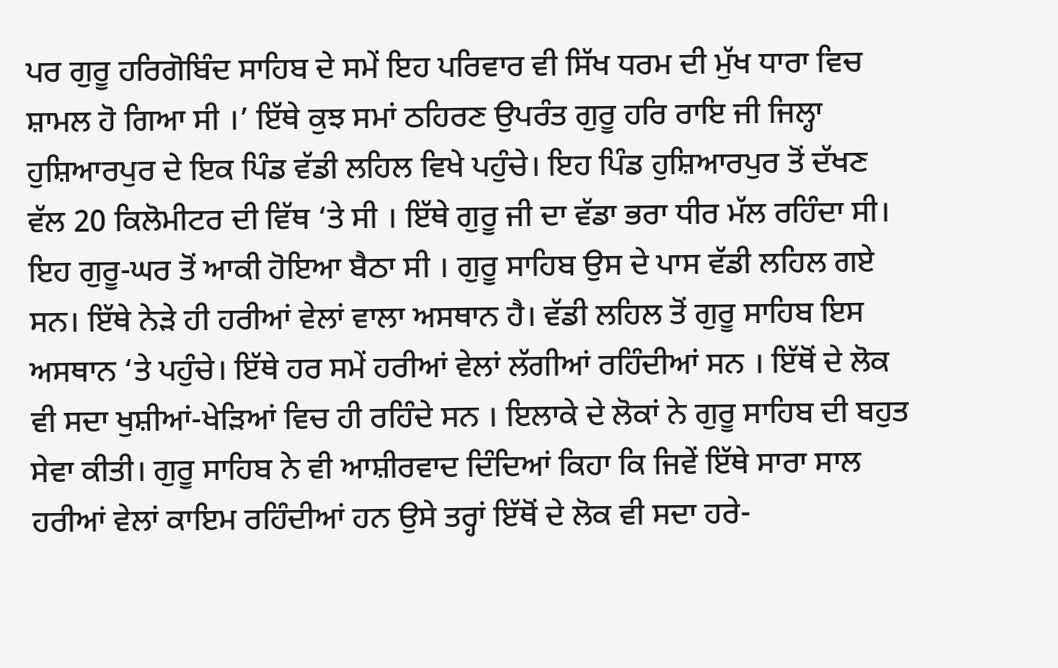ਪਰ ਗੁਰੂ ਹਰਿਗੋਬਿੰਦ ਸਾਹਿਬ ਦੇ ਸਮੇਂ ਇਹ ਪਰਿਵਾਰ ਵੀ ਸਿੱਖ ਧਰਮ ਦੀ ਮੁੱਖ ਧਾਰਾ ਵਿਚ ਸ਼ਾਮਲ ਹੋ ਗਿਆ ਸੀ ।’ ਇੱਥੇ ਕੁਝ ਸਮਾਂ ਠਹਿਰਣ ਉਪਰੰਤ ਗੁਰੂ ਹਰਿ ਰਾਇ ਜੀ ਜਿਲ੍ਹਾ ਹੁਸ਼ਿਆਰਪੁਰ ਦੇ ਇਕ ਪਿੰਡ ਵੱਡੀ ਲਹਿਲ ਵਿਖੇ ਪਹੁੰਚੇ। ਇਹ ਪਿੰਡ ਹੁਸ਼ਿਆਰਪੁਰ ਤੋਂ ਦੱਖਣ ਵੱਲ 20 ਕਿਲੋਮੀਟਰ ਦੀ ਵਿੱਥ ‘ਤੇ ਸੀ । ਇੱਥੇ ਗੁਰੂ ਜੀ ਦਾ ਵੱਡਾ ਭਰਾ ਧੀਰ ਮੱਲ ਰਹਿੰਦਾ ਸੀ। ਇਹ ਗੁਰੂ-ਘਰ ਤੋਂ ਆਕੀ ਹੋਇਆ ਬੈਠਾ ਸੀ । ਗੁਰੂ ਸਾਹਿਬ ਉਸ ਦੇ ਪਾਸ ਵੱਡੀ ਲਹਿਲ ਗਏ ਸਨ। ਇੱਥੇ ਨੇੜੇ ਹੀ ਹਰੀਆਂ ਵੇਲਾਂ ਵਾਲਾ ਅਸਥਾਨ ਹੈ। ਵੱਡੀ ਲਹਿਲ ਤੋਂ ਗੁਰੂ ਸਾਹਿਬ ਇਸ ਅਸਥਾਨ ‘ਤੇ ਪਹੁੰਚੇ। ਇੱਥੇ ਹਰ ਸਮੇਂ ਹਰੀਆਂ ਵੇਲਾਂ ਲੱਗੀਆਂ ਰਹਿੰਦੀਆਂ ਸਨ । ਇੱਥੋਂ ਦੇ ਲੋਕ ਵੀ ਸਦਾ ਖੁਸ਼ੀਆਂ-ਖੇੜਿਆਂ ਵਿਚ ਹੀ ਰਹਿੰਦੇ ਸਨ । ਇਲਾਕੇ ਦੇ ਲੋਕਾਂ ਨੇ ਗੁਰੂ ਸਾਹਿਬ ਦੀ ਬਹੁਤ ਸੇਵਾ ਕੀਤੀ। ਗੁਰੂ ਸਾਹਿਬ ਨੇ ਵੀ ਆਸ਼ੀਰਵਾਦ ਦਿੰਦਿਆਂ ਕਿਹਾ ਕਿ ਜਿਵੇਂ ਇੱਥੇ ਸਾਰਾ ਸਾਲ ਹਰੀਆਂ ਵੇਲਾਂ ਕਾਇਮ ਰਹਿੰਦੀਆਂ ਹਨ ਉਸੇ ਤਰ੍ਹਾਂ ਇੱਥੋਂ ਦੇ ਲੋਕ ਵੀ ਸਦਾ ਹਰੇ-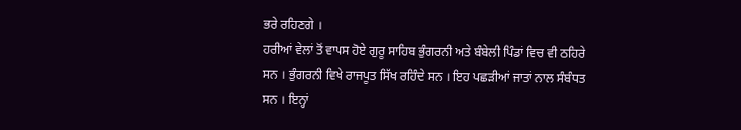ਭਰੇ ਰਹਿਣਗੇ ।
ਹਰੀਆਂ ਵੇਲਾਂ ਤੋਂ ਵਾਪਸ ਹੋਏ ਗੁਰੂ ਸਾਹਿਬ ਭੁੰਗਰਨੀ ਅਤੇ ਬੰਬੇਲੀ ਪਿੰਡਾਂ ਵਿਚ ਵੀ ਠਹਿਰੇ ਸਨ । ਭੁੰਗਰਨੀ ਵਿਖੇ ਰਾਜਪੂਤ ਸਿੱਖ ਰਹਿੰਦੇ ਸਨ । ਇਹ ਪਛੜੀਆਂ ਜਾਤਾਂ ਨਾਲ ਸੰਬੰਧਤ ਸਨ । ਇਨ੍ਹਾਂ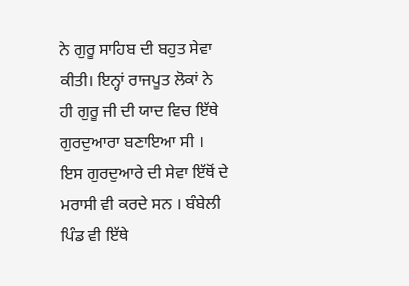ਨੇ ਗੁਰੂ ਸਾਹਿਬ ਦੀ ਬਹੁਤ ਸੇਵਾ ਕੀਤੀ। ਇਨ੍ਹਾਂ ਰਾਜਪੂਤ ਲੋਕਾਂ ਨੇ ਹੀ ਗੁਰੂ ਜੀ ਦੀ ਯਾਦ ਵਿਚ ਇੱਥੇ ਗੁਰਦੁਆਰਾ ਬਣਾਇਆ ਸੀ । ਇਸ ਗੁਰਦੁਆਰੇ ਦੀ ਸੇਵਾ ਇੱਥੋਂ ਦੇ ਮਰਾਸੀ ਵੀ ਕਰਦੇ ਸਨ । ਬੰਬੇਲੀ ਪਿੰਡ ਵੀ ਇੱਥੇ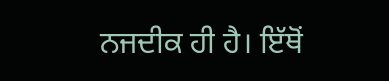ਨਜਦੀਕ ਹੀ ਹੈ। ਇੱਥੋਂ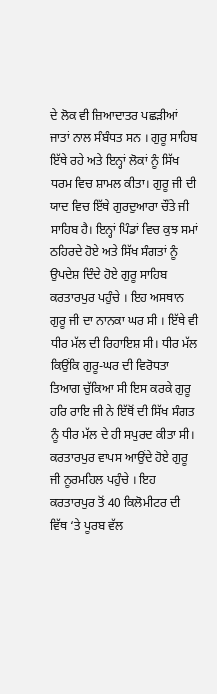ਦੇ ਲੋਕ ਵੀ ਜ਼ਿਆਦਾਤਰ ਪਛੜੀਆਂ ਜਾਤਾਂ ਨਾਲ ਸੰਬੰਧਤ ਸਨ । ਗੁਰੂ ਸਾਹਿਬ ਇੱਥੇ ਰਹੇ ਅਤੇ ਇਨ੍ਹਾਂ ਲੋਕਾਂ ਨੂੰ ਸਿੱਖ ਧਰਮ ਵਿਚ ਸ਼ਾਮਲ ਕੀਤਾ। ਗੁਰੂ ਜੀ ਦੀ ਯਾਦ ਵਿਚ ਇੱਥੇ ਗੁਰਦੁਆਰਾ ਚੌਂਤੇ ਜੀ ਸਾਹਿਬ ਹੈ। ਇਨ੍ਹਾਂ ਪਿੰਡਾਂ ਵਿਚ ਕੁਝ ਸਮਾਂ ਠਹਿਰਦੇ ਹੋਏ ਅਤੇ ਸਿੱਖ ਸੰਗਤਾਂ ਨੂੰ ਉਪਦੇਸ਼ ਦਿੰਦੇ ਹੋਏ ਗੁਰੂ ਸਾਹਿਬ ਕਰਤਾਰਪੁਰ ਪਹੁੰਚੇ । ਇਹ ਅਸਥਾਨ ਗੁਰੂ ਜੀ ਦਾ ਨਾਨਕਾ ਘਰ ਸੀ । ਇੱਥੇ ਵੀ ਧੀਰ ਮੱਲ ਦੀ ਰਿਹਾਇਸ਼ ਸੀ। ਧੀਰ ਮੱਲ ਕਿਉਂਕਿ ਗੁਰੂ-ਘਰ ਦੀ ਵਿਰੋਧਤਾ ਤਿਆਗ ਚੁੱਕਿਆ ਸੀ ਇਸ ਕਰਕੇ ਗੁਰੂ ਹਰਿ ਰਾਇ ਜੀ ਨੇ ਇੱਥੋਂ ਦੀ ਸਿੱਖ ਸੰਗਤ ਨੂੰ ਧੀਰ ਮੱਲ ਦੇ ਹੀ ਸਪੁਰਦ ਕੀਤਾ ਸੀ। ਕਰਤਾਰਪੁਰ ਵਾਪਸ ਆਉਂਦੇ ਹੋਏ ਗੁਰੂ ਜੀ ਨੂਰਮਹਿਲ ਪਹੁੰਚੇ । ਇਹ ਕਰਤਾਰਪੁਰ ਤੋਂ 40 ਕਿਲੋਮੀਟਰ ਦੀ ਵਿੱਥ ‘ਤੇ ਪੂਰਬ ਵੱਲ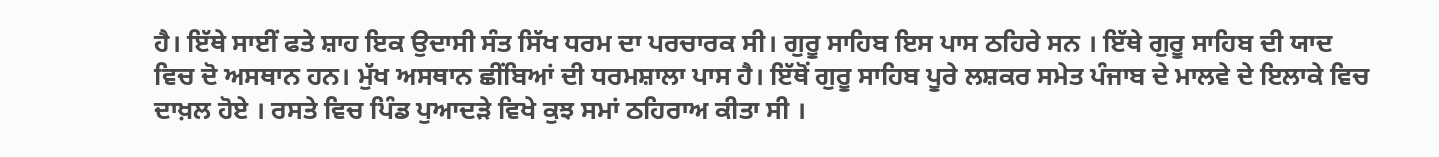ਹੈ। ਇੱਥੇ ਸਾਈਂ ਫਤੇ ਸ਼ਾਹ ਇਕ ਉਦਾਸੀ ਸੰਤ ਸਿੱਖ ਧਰਮ ਦਾ ਪਰਚਾਰਕ ਸੀ। ਗੁਰੂ ਸਾਹਿਬ ਇਸ ਪਾਸ ਠਹਿਰੇ ਸਨ । ਇੱਥੇ ਗੁਰੂ ਸਾਹਿਬ ਦੀ ਯਾਦ ਵਿਚ ਦੋ ਅਸਥਾਨ ਹਨ। ਮੁੱਖ ਅਸਥਾਨ ਛੀਂਬਿਆਂ ਦੀ ਧਰਮਸ਼ਾਲਾ ਪਾਸ ਹੈ। ਇੱਥੋਂ ਗੁਰੂ ਸਾਹਿਬ ਪੂਰੇ ਲਸ਼ਕਰ ਸਮੇਤ ਪੰਜਾਬ ਦੇ ਮਾਲਵੇ ਦੇ ਇਲਾਕੇ ਵਿਚ ਦਾਖ਼ਲ ਹੋਏ । ਰਸਤੇ ਵਿਚ ਪਿੰਡ ਪੁਆਦੜੇ ਵਿਖੇ ਕੁਝ ਸਮਾਂ ਠਹਿਰਾਅ ਕੀਤਾ ਸੀ ।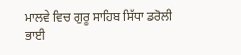ਮਾਲਵੇ ਵਿਚ ਗੁਰੂ ਸਾਹਿਬ ਸਿੱਧਾ ਡਰੋਲੀ ਭਾਈ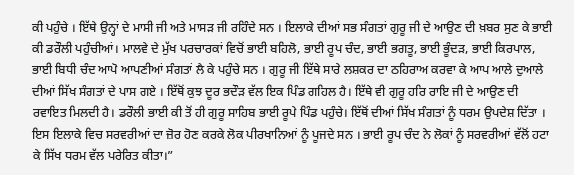ਕੀ ਪਹੁੰਚੇ । ਇੱਥੇ ਉਨ੍ਹਾਂ ਦੇ ਮਾਸੀ ਜੀ ਅਤੇ ਮਾਸੜ ਜੀ ਰਹਿੰਦੇ ਸਨ । ਇਲਾਕੇ ਦੀਆਂ ਸਭ ਸੰਗਤਾਂ ਗੁਰੂ ਜੀ ਦੇ ਆਉਣ ਦੀ ਖ਼ਬਰ ਸੁਣ ਕੇ ਭਾਈ ਕੀ ਡਰੌਲੀ ਪਹੁੰਚੀਆਂ। ਮਾਲਵੇ ਦੇ ਮੁੱਖ ਪਰਚਾਰਕਾਂ ਵਿਚੋਂ ਭਾਈ ਬਹਿਲੋ, ਭਾਈ ਰੂਪ ਚੰਦ, ਭਾਈ ਭਗਤੂ, ਭਾਈ ਭੂੰਦੜ, ਭਾਈ ਕਿਰਪਾਲ, ਭਾਈ ਬਿਧੀ ਚੰਦ ਆਪੋ ਆਪਣੀਆਂ ਸੰਗਤਾਂ ਲੈ ਕੇ ਪਹੁੰਚੇ ਸਨ । ਗੁਰੂ ਜੀ ਇੱਥੇ ਸਾਰੇ ਲਸ਼ਕਰ ਦਾ ਠਹਿਰਾਅ ਕਰਵਾ ਕੇ ਆਪ ਆਲੇ ਦੁਆਲੇ ਦੀਆਂ ਸਿੱਖ ਸੰਗਤਾਂ ਦੇ ਪਾਸ ਗਏ । ਇੱਥੋਂ ਕੁਝ ਦੂਰ ਭਦੌੜ ਵੱਲ ਇਕ ਪਿੰਡ ਗਹਿਲ ਹੈ। ਇੱਥੇ ਵੀ ਗੁਰੂ ਹਰਿ ਰਾਇ ਜੀ ਦੇ ਆਉਣ ਦੀ ਰਵਾਇਤ ਮਿਲਦੀ ਹੈ। ਡਰੌਲੀ ਭਾਈ ਕੀ ਤੋਂ ਹੀ ਗੁਰੂ ਸਾਹਿਬ ਭਾਈ ਰੂਪੇ ਪਿੰਡ ਪਹੁੰਚੇ। ਇੱਥੋਂ ਦੀਆਂ ਸਿੱਖ ਸੰਗਤਾਂ ਨੂੰ ਧਰਮ ਉਪਦੇਸ਼ ਦਿੱਤਾ । ਇਸ ਇਲਾਕੇ ਵਿਚ ਸਰਵਰੀਆਂ ਦਾ ਜ਼ੋਰ ਹੋਣ ਕਰਕੇ ਲੋਕ ਪੀਰਖਾਨਿਆਂ ਨੂੰ ਪੂਜਦੇ ਸਨ । ਭਾਈ ਰੂਪ ਚੰਦ ਨੇ ਲੋਕਾਂ ਨੂੰ ਸਰਵਰੀਆਂ ਵੱਲੋਂ ਹਟਾ ਕੇ ਸਿੱਖ ਧਰਮ ਵੱਲ ਪਰੇਰਿਤ ਕੀਤਾ।”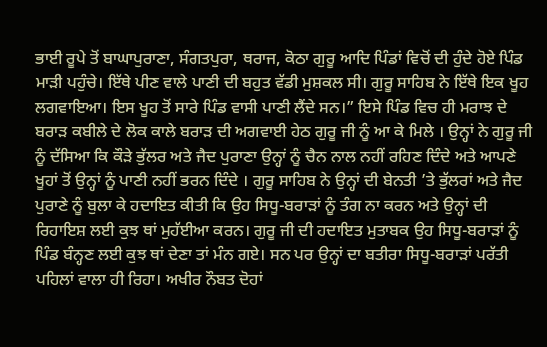ਭਾਈ ਰੂਪੇ ਤੋਂ ਬਾਘਾਪੁਰਾਣਾ, ਸੰਗਤਪੁਰਾ, ਥਰਾਜ, ਕੋਠਾ ਗੁਰੂ ਆਦਿ ਪਿੰਡਾਂ ਵਿਚੋਂ ਦੀ ਹੁੰਦੇ ਹੋਏ ਪਿੰਡ ਮਾੜੀ ਪਹੁੰਚੇ। ਇੱਥੇ ਪੀਣ ਵਾਲੇ ਪਾਣੀ ਦੀ ਬਹੁਤ ਵੱਡੀ ਮੁਸ਼ਕਲ ਸੀ। ਗੁਰੂ ਸਾਹਿਬ ਨੇ ਇੱਥੇ ਇਕ ਖੂਹ ਲਗਵਾਇਆ। ਇਸ ਖੂਹ ਤੋਂ ਸਾਰੇ ਪਿੰਡ ਵਾਸੀ ਪਾਣੀ ਲੈਂਦੇ ਸਨ।” ਇਸੇ ਪਿੰਡ ਵਿਚ ਹੀ ਮਰਾਝ ਦੇ ਬਰਾੜ ਕਬੀਲੇ ਦੇ ਲੋਕ ਕਾਲੇ ਬਰਾੜ ਦੀ ਅਗਵਾਈ ਹੇਠ ਗੁਰੂ ਜੀ ਨੂੰ ਆ ਕੇ ਮਿਲੇ । ਉਨ੍ਹਾਂ ਨੇ ਗੁਰੂ ਜੀ ਨੂੰ ਦੱਸਿਆ ਕਿ ਕੌੜੇ ਭੁੱਲਰ ਅਤੇ ਜੈਦ ਪੁਰਾਣਾ ਉਨ੍ਹਾਂ ਨੂੰ ਚੈਨ ਨਾਲ ਨਹੀਂ ਰਹਿਣ ਦਿੰਦੇ ਅਤੇ ਆਪਣੇ ਖੂਹਾਂ ਤੋਂ ਉਨ੍ਹਾਂ ਨੂੰ ਪਾਣੀ ਨਹੀਂ ਭਰਨ ਦਿੰਦੇ । ਗੁਰੂ ਸਾਹਿਬ ਨੇ ਉਨ੍ਹਾਂ ਦੀ ਬੇਨਤੀ ’ਤੇ ਭੁੱਲਰਾਂ ਅਤੇ ਜੈਦ ਪੁਰਾਣੇ ਨੂੰ ਬੁਲਾ ਕੇ ਹਦਾਇਤ ਕੀਤੀ ਕਿ ਉਹ ਸਿਧੂ-ਬਰਾੜਾਂ ਨੂੰ ਤੰਗ ਨਾ ਕਰਨ ਅਤੇ ਉਨ੍ਹਾਂ ਦੀ ਰਿਹਾਇਸ਼ ਲਈ ਕੁਝ ਥਾਂ ਮੁਹੱਈਆ ਕਰਨ। ਗੁਰੂ ਜੀ ਦੀ ਹਦਾਇਤ ਮੁਤਾਬਕ ਉਹ ਸਿਧੂ-ਬਰਾੜਾਂ ਨੂੰ ਪਿੰਡ ਬੰਨ੍ਹਣ ਲਈ ਕੁਝ ਥਾਂ ਦੇਣਾ ਤਾਂ ਮੰਨ ਗਏ। ਸਨ ਪਰ ਉਨ੍ਹਾਂ ਦਾ ਬਤੀਰਾ ਸਿਧੂ-ਬਰਾੜਾਂ ਪਰੱਤੀ ਪਹਿਲਾਂ ਵਾਲਾ ਹੀ ਰਿਹਾ। ਅਖੀਰ ਨੌਬਤ ਦੋਹਾਂ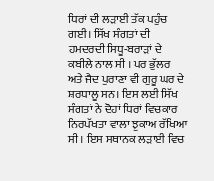ਧਿਰਾਂ ਦੀ ਲੜਾਈ ਤੱਕ ਪਹੁੰਚ ਗਈ। ਸਿੱਖ ਸੰਗਤਾਂ ਦੀ ਹਮਦਰਦੀ ਸਿਧੂ-ਬਰਾੜਾਂ ਦੇ ਕਬੀਲੇ ਨਾਲ ਸੀ । ਪਰ ਭੁੱਲਰ ਅਤੇ ਜੈਦ ਪੁਰਾਣਾ ਵੀ ਗੁਰੂ ਘਰ ਦੇ ਸ਼ਰਧਾਲੂ ਸਨ। ਇਸ ਲਈ ਸਿੱਖ ਸੰਗਤਾਂ ਨੇ ਦੋਹਾਂ ਧਿਰਾਂ ਵਿਚਕਾਰ ਨਿਰਪੱਖਤਾ ਵਾਲਾ ਝੁਕਾਅ ਰੱਖਿਆ ਸੀ । ਇਸ ਸਥਾਨਕ ਲੜਾਈ ਵਿਚ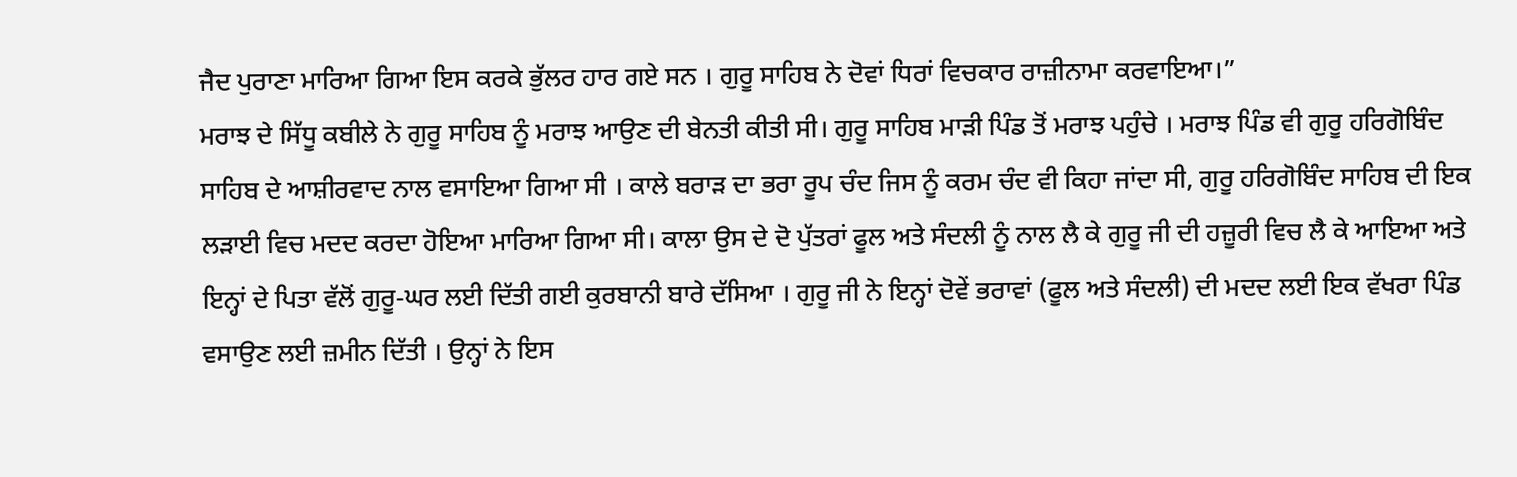ਜੈਦ ਪੁਰਾਣਾ ਮਾਰਿਆ ਗਿਆ ਇਸ ਕਰਕੇ ਭੁੱਲਰ ਹਾਰ ਗਏ ਸਨ । ਗੁਰੂ ਸਾਹਿਬ ਨੇ ਦੋਵਾਂ ਧਿਰਾਂ ਵਿਚਕਾਰ ਰਾਜ਼ੀਨਾਮਾ ਕਰਵਾਇਆ।”
ਮਰਾਝ ਦੇ ਸਿੱਧੂ ਕਬੀਲੇ ਨੇ ਗੁਰੂ ਸਾਹਿਬ ਨੂੰ ਮਰਾਝ ਆਉਣ ਦੀ ਬੇਨਤੀ ਕੀਤੀ ਸੀ। ਗੁਰੂ ਸਾਹਿਬ ਮਾੜੀ ਪਿੰਡ ਤੋਂ ਮਰਾਝ ਪਹੁੰਚੇ । ਮਰਾਝ ਪਿੰਡ ਵੀ ਗੁਰੂ ਹਰਿਗੋਬਿੰਦ ਸਾਹਿਬ ਦੇ ਆਸ਼ੀਰਵਾਦ ਨਾਲ ਵਸਾਇਆ ਗਿਆ ਸੀ । ਕਾਲੇ ਬਰਾੜ ਦਾ ਭਰਾ ਰੂਪ ਚੰਦ ਜਿਸ ਨੂੰ ਕਰਮ ਚੰਦ ਵੀ ਕਿਹਾ ਜਾਂਦਾ ਸੀ, ਗੁਰੂ ਹਰਿਗੋਬਿੰਦ ਸਾਹਿਬ ਦੀ ਇਕ ਲੜਾਈ ਵਿਚ ਮਦਦ ਕਰਦਾ ਹੋਇਆ ਮਾਰਿਆ ਗਿਆ ਸੀ। ਕਾਲਾ ਉਸ ਦੇ ਦੋ ਪੁੱਤਰਾਂ ਫੂਲ ਅਤੇ ਸੰਦਲੀ ਨੂੰ ਨਾਲ ਲੈ ਕੇ ਗੁਰੂ ਜੀ ਦੀ ਹਜ਼ੂਰੀ ਵਿਚ ਲੈ ਕੇ ਆਇਆ ਅਤੇ ਇਨ੍ਹਾਂ ਦੇ ਪਿਤਾ ਵੱਲੋਂ ਗੁਰੂ-ਘਰ ਲਈ ਦਿੱਤੀ ਗਈ ਕੁਰਬਾਨੀ ਬਾਰੇ ਦੱਸਿਆ । ਗੁਰੂ ਜੀ ਨੇ ਇਨ੍ਹਾਂ ਦੋਵੇਂ ਭਰਾਵਾਂ (ਫੂਲ ਅਤੇ ਸੰਦਲੀ) ਦੀ ਮਦਦ ਲਈ ਇਕ ਵੱਖਰਾ ਪਿੰਡ ਵਸਾਉਣ ਲਈ ਜ਼ਮੀਨ ਦਿੱਤੀ । ਉਨ੍ਹਾਂ ਨੇ ਇਸ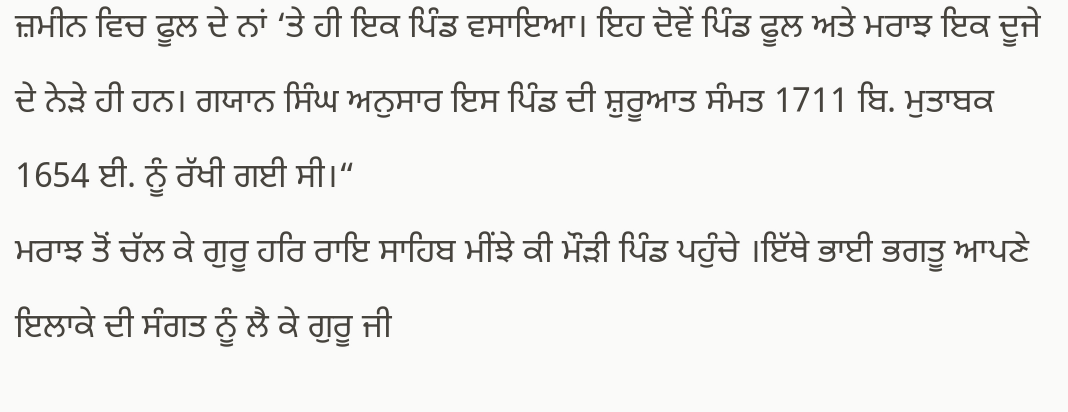ਜ਼ਮੀਨ ਵਿਚ ਫੂਲ ਦੇ ਨਾਂ ‘ਤੇ ਹੀ ਇਕ ਪਿੰਡ ਵਸਾਇਆ। ਇਹ ਦੋਵੇਂ ਪਿੰਡ ਫੂਲ ਅਤੇ ਮਰਾਝ ਇਕ ਦੂਜੇ ਦੇ ਨੇੜੇ ਹੀ ਹਨ। ਗਯਾਨ ਸਿੰਘ ਅਨੁਸਾਰ ਇਸ ਪਿੰਡ ਦੀ ਸ਼ੁਰੂਆਤ ਸੰਮਤ 1711 ਬਿ. ਮੁਤਾਬਕ 1654 ਈ. ਨੂੰ ਰੱਖੀ ਗਈ ਸੀ।“
ਮਰਾਝ ਤੋਂ ਚੱਲ ਕੇ ਗੁਰੂ ਹਰਿ ਰਾਇ ਸਾਹਿਬ ਮੀਂਝੇ ਕੀ ਮੌੜੀ ਪਿੰਡ ਪਹੁੰਚੇ ।ਇੱਥੇ ਭਾਈ ਭਗਤੂ ਆਪਣੇ ਇਲਾਕੇ ਦੀ ਸੰਗਤ ਨੂੰ ਲੈ ਕੇ ਗੁਰੂ ਜੀ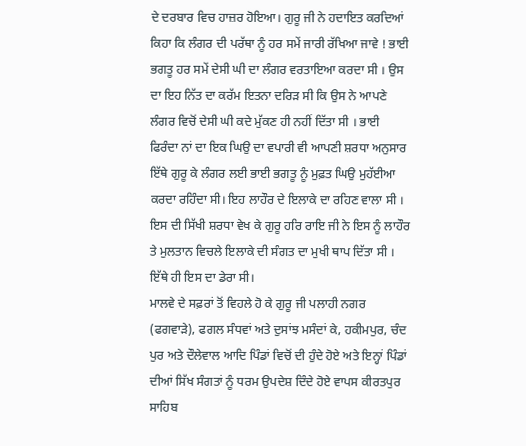ਦੇ ਦਰਬਾਰ ਵਿਚ ਹਾਜ਼ਰ ਹੋਇਆ। ਗੁਰੂ ਜੀ ਨੇ ਹਦਾਇਤ ਕਰਦਿਆਂ ਕਿਹਾ ਕਿ ਲੰਗਰ ਦੀ ਪਰੱਥਾ ਨੂੰ ਹਰ ਸਮੇਂ ਜਾਰੀ ਰੱਖਿਆ ਜਾਵੇ ! ਭਾਈ ਭਗਤੂ ਹਰ ਸਮੇਂ ਦੇਸੀ ਘੀ ਦਾ ਲੰਗਰ ਵਰਤਾਇਆ ਕਰਦਾ ਸੀ । ਉਸ ਦਾ ਇਹ ਨਿੱਤ ਦਾ ਕਰੱਮ ਇਤਨਾ ਦਰਿੜ ਸੀ ਕਿ ਉਸ ਨੇ ਆਪਣੇ ਲੰਗਰ ਵਿਚੋਂ ਦੇਸੀ ਘੀ ਕਦੇ ਮੁੱਕਣ ਹੀ ਨਹੀਂ ਦਿੱਤਾ ਸੀ । ਭਾਈ ਫਿਰੰਦਾ ਨਾਂ ਦਾ ਇਕ ਘਿਉ ਦਾ ਵਪਾਰੀ ਵੀ ਆਪਣੀ ਸ਼ਰਧਾ ਅਨੁਸਾਰ ਇੱਥੇ ਗੁਰੂ ਕੇ ਲੰਗਰ ਲਈ ਭਾਈ ਭਗਤੂ ਨੂੰ ਮੁਫ਼ਤ ਘਿਉ ਮੁਹੱਈਆ ਕਰਦਾ ਰਹਿੰਦਾ ਸੀ। ਇਹ ਲਾਹੌਰ ਦੇ ਇਲਾਕੇ ਦਾ ਰਹਿਣ ਵਾਲਾ ਸੀ । ਇਸ ਦੀ ਸਿੱਖੀ ਸ਼ਰਧਾ ਵੇਖ ਕੇ ਗੁਰੂ ਹਰਿ ਰਾਇ ਜੀ ਨੇ ਇਸ ਨੂੰ ਲਾਹੌਰ ਤੇ ਮੁਲਤਾਨ ਵਿਚਲੇ ਇਲਾਕੇ ਦੀ ਸੰਗਤ ਦਾ ਮੁਖੀ ਥਾਪ ਦਿੱਤਾ ਸੀ । ਇੱਥੇ ਹੀ ਇਸ ਦਾ ਡੇਰਾ ਸੀ।
ਮਾਲਵੇ ਦੇ ਸਫ਼ਰਾਂ ਤੋਂ ਵਿਹਲੇ ਹੋ ਕੇ ਗੁਰੂ ਜੀ ਪਲਾਹੀ ਨਗਰ (ਫਗਵਾੜੇ), ਫਗਲ ਸੰਧਵਾਂ ਅਤੇ ਦੁਸਾਂਝ ਮਸੰਦਾਂ ਕੇ, ਹਕੀਮਪੁਰ, ਚੰਦ ਪੁਰ ਅਤੇ ਦੌਲੇਵਾਲ ਆਦਿ ਪਿੰਡਾਂ ਵਿਚੋਂ ਦੀ ਹੁੰਦੇ ਹੋਏ ਅਤੇ ਇਨ੍ਹਾਂ ਪਿੰਡਾਂ ਦੀਆਂ ਸਿੱਖ ਸੰਗਤਾਂ ਨੂੰ ਧਰਮ ਉਪਦੇਸ਼ ਦਿੰਦੇ ਹੋਏ ਵਾਪਸ ਕੀਰਤਪੁਰ ਸਾਹਿਬ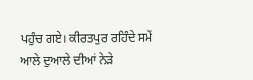ਪਹੁੰਚ ਗਏ। ਕੀਰਤਪੁਰ ਰਹਿੰਦੇ ਸਮੇਂ ਆਲੇ ਦੁਆਲੇ ਦੀਆਂ ਨੇੜੇ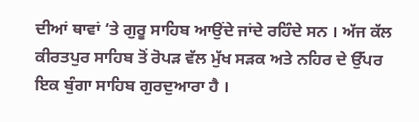ਦੀਆਂ ਥਾਵਾਂ ‘ਤੇ ਗੁਰੂ ਸਾਹਿਬ ਆਉਂਦੇ ਜਾਂਦੇ ਰਹਿੰਦੇ ਸਨ । ਅੱਜ ਕੱਲ ਕੀਰਤਪੁਰ ਸਾਹਿਬ ਤੋਂ ਰੋਪੜ ਵੱਲ ਮੁੱਖ ਸੜਕ ਅਤੇ ਨਹਿਰ ਦੇ ਉੱਪਰ ਇਕ ਬੁੰਗਾ ਸਾਹਿਬ ਗੁਰਦੁਆਰਾ ਹੈ ।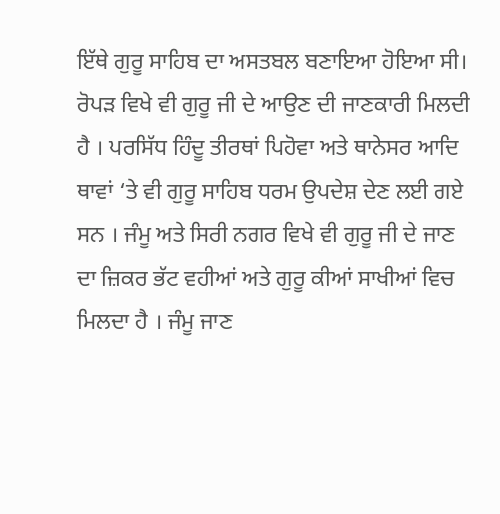ਇੱਥੇ ਗੁਰੂ ਸਾਹਿਬ ਦਾ ਅਸਤਬਲ ਬਣਾਇਆ ਹੋਇਆ ਸੀ। ਰੋਪੜ ਵਿਖੇ ਵੀ ਗੁਰੂ ਜੀ ਦੇ ਆਉਣ ਦੀ ਜਾਣਕਾਰੀ ਮਿਲਦੀ ਹੈ । ਪਰਸਿੱਧ ਹਿੰਦੂ ਤੀਰਥਾਂ ਪਿਹੋਵਾ ਅਤੇ ਥਾਨੇਸਰ ਆਦਿ ਥਾਵਾਂ ‘ਤੇ ਵੀ ਗੁਰੂ ਸਾਹਿਬ ਧਰਮ ਉਪਦੇਸ਼ ਦੇਣ ਲਈ ਗਏ ਸਨ । ਜੰਮੂ ਅਤੇ ਸਿਰੀ ਨਗਰ ਵਿਖੇ ਵੀ ਗੁਰੂ ਜੀ ਦੇ ਜਾਣ ਦਾ ਜ਼ਿਕਰ ਭੱਟ ਵਹੀਆਂ ਅਤੇ ਗੁਰੂ ਕੀਆਂ ਸਾਖੀਆਂ ਵਿਚ ਮਿਲਦਾ ਹੈ । ਜੰਮੂ ਜਾਣ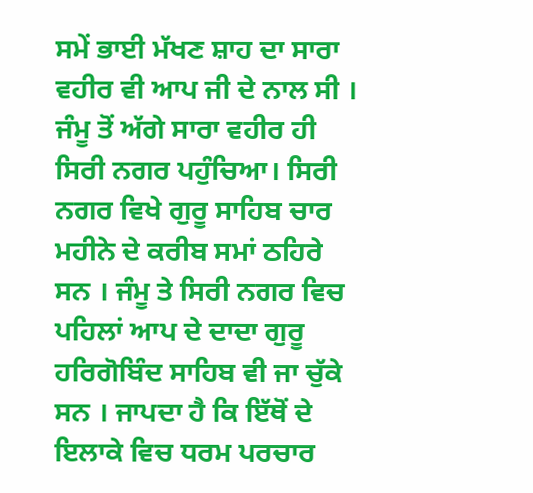ਸਮੇਂ ਭਾਈ ਮੱਖਣ ਸ਼ਾਹ ਦਾ ਸਾਰਾ ਵਹੀਰ ਵੀ ਆਪ ਜੀ ਦੇ ਨਾਲ ਸੀ । ਜੰਮੂ ਤੋਂ ਅੱਗੇ ਸਾਰਾ ਵਹੀਰ ਹੀ ਸਿਰੀ ਨਗਰ ਪਹੁੰਚਿਆ। ਸਿਰੀ ਨਗਰ ਵਿਖੇ ਗੁਰੂ ਸਾਹਿਬ ਚਾਰ ਮਹੀਨੇ ਦੇ ਕਰੀਬ ਸਮਾਂ ਠਹਿਰੇ ਸਨ । ਜੰਮੂ ਤੇ ਸਿਰੀ ਨਗਰ ਵਿਚ ਪਹਿਲਾਂ ਆਪ ਦੇ ਦਾਦਾ ਗੁਰੂ ਹਰਿਗੋਬਿੰਦ ਸਾਹਿਬ ਵੀ ਜਾ ਚੁੱਕੇ ਸਨ । ਜਾਪਦਾ ਹੈ ਕਿ ਇੱਥੋਂ ਦੇ ਇਲਾਕੇ ਵਿਚ ਧਰਮ ਪਰਚਾਰ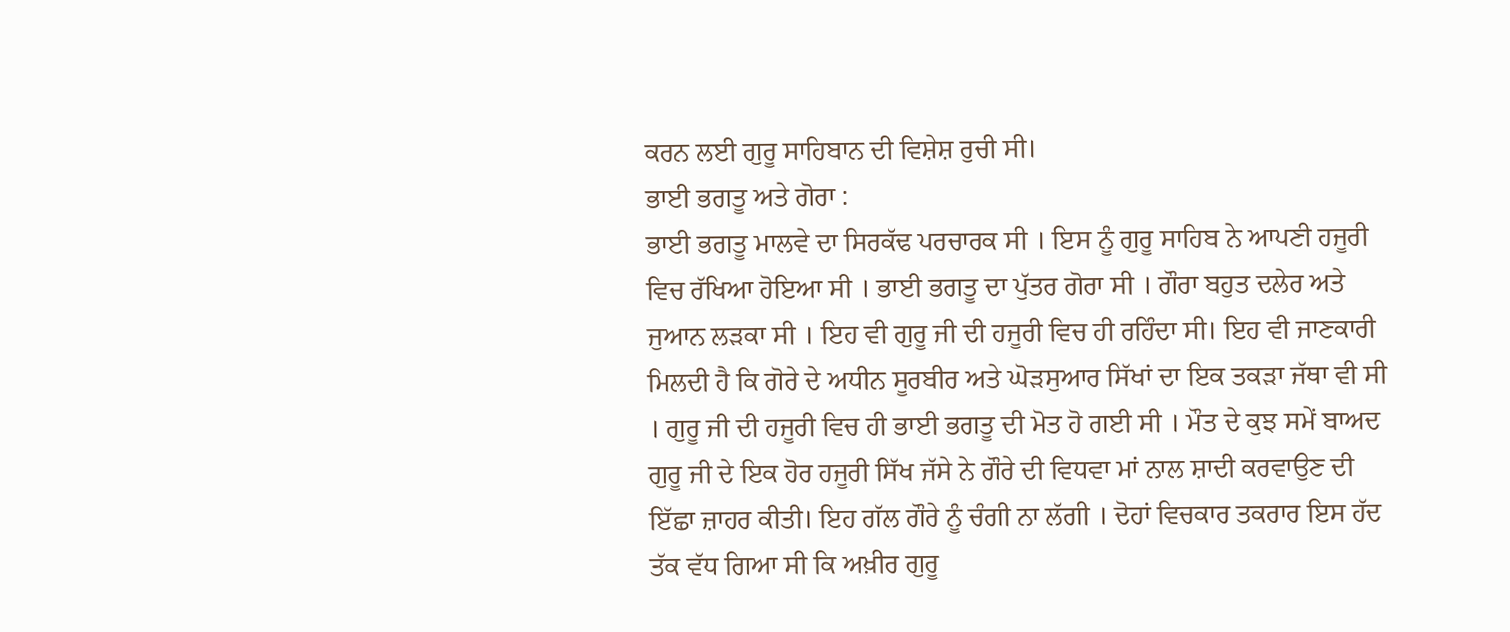ਕਰਨ ਲਈ ਗੁਰੂ ਸਾਹਿਬਾਨ ਦੀ ਵਿਸ਼ੇਸ਼ ਰੁਚੀ ਸੀ।
ਭਾਈ ਭਗਤੂ ਅਤੇ ਗੋਰਾ :
ਭਾਈ ਭਗਤੂ ਮਾਲਵੇ ਦਾ ਸਿਰਕੱਢ ਪਰਚਾਰਕ ਸੀ । ਇਸ ਨੂੰ ਗੁਰੂ ਸਾਹਿਬ ਨੇ ਆਪਣੀ ਹਜੂਰੀ ਵਿਚ ਰੱਖਿਆ ਹੋਇਆ ਸੀ । ਭਾਈ ਭਗਤੂ ਦਾ ਪੁੱਤਰ ਗੋਰਾ ਸੀ । ਗੌਰਾ ਬਹੁਤ ਦਲੇਰ ਅਤੇ ਜੁਆਨ ਲੜਕਾ ਸੀ । ਇਹ ਵੀ ਗੁਰੂ ਜੀ ਦੀ ਹਜੂਰੀ ਵਿਚ ਹੀ ਰਹਿੰਦਾ ਸੀ। ਇਹ ਵੀ ਜਾਣਕਾਰੀ ਮਿਲਦੀ ਹੈ ਕਿ ਗੋਰੇ ਦੇ ਅਧੀਨ ਸੂਰਬੀਰ ਅਤੇ ਘੋੜਸੁਆਰ ਸਿੱਖਾਂ ਦਾ ਇਕ ਤਕੜਾ ਜੱਥਾ ਵੀ ਸੀ । ਗੁਰੂ ਜੀ ਦੀ ਹਜੂਰੀ ਵਿਚ ਹੀ ਭਾਈ ਭਗਤੂ ਦੀ ਮੋਤ ਹੋ ਗਈ ਸੀ । ਮੌਤ ਦੇ ਕੁਝ ਸਮੇਂ ਬਾਅਦ ਗੁਰੂ ਜੀ ਦੇ ਇਕ ਹੋਰ ਹਜੂਰੀ ਸਿੱਖ ਜੱਸੇ ਨੇ ਗੌਰੇ ਦੀ ਵਿਧਵਾ ਮਾਂ ਨਾਲ ਸ਼ਾਦੀ ਕਰਵਾਉਣ ਦੀ ਇੱਛਾ ਜ਼ਾਹਰ ਕੀਤੀ। ਇਹ ਗੱਲ ਗੌਰੇ ਨੂੰ ਚੰਗੀ ਨਾ ਲੱਗੀ । ਦੋਹਾਂ ਵਿਚਕਾਰ ਤਕਰਾਰ ਇਸ ਹੱਦ ਤੱਕ ਵੱਧ ਗਿਆ ਸੀ ਕਿ ਅਖ਼ੀਰ ਗੁਰੂ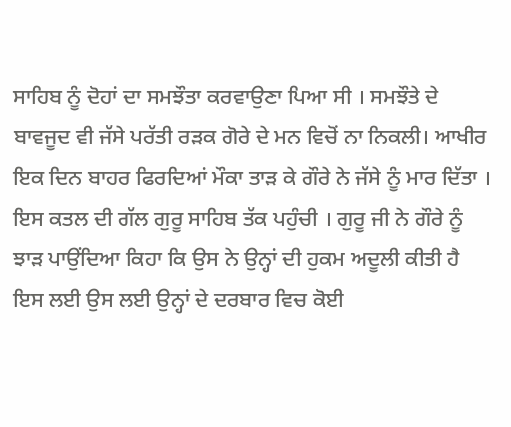ਸਾਹਿਬ ਨੂੰ ਦੋਹਾਂ ਦਾ ਸਮਝੌਤਾ ਕਰਵਾਉਣਾ ਪਿਆ ਸੀ । ਸਮਝੌਤੇ ਦੇ ਬਾਵਜੂਦ ਵੀ ਜੱਸੇ ਪਰੱਤੀ ਰੜਕ ਗੋਰੇ ਦੇ ਮਨ ਵਿਚੋਂ ਨਾ ਨਿਕਲੀ। ਆਖੀਰ ਇਕ ਦਿਨ ਬਾਹਰ ਫਿਰਦਿਆਂ ਮੌਕਾ ਤਾੜ ਕੇ ਗੌਰੇ ਨੇ ਜੱਸੇ ਨੂੰ ਮਾਰ ਦਿੱਤਾ । ਇਸ ਕਤਲ ਦੀ ਗੱਲ ਗੁਰੂ ਸਾਹਿਬ ਤੱਕ ਪਹੁੰਚੀ । ਗੁਰੂ ਜੀ ਨੇ ਗੌਰੇ ਨੂੰ ਝਾੜ ਪਾਉਂਦਿਆ ਕਿਹਾ ਕਿ ਉਸ ਨੇ ਉਨ੍ਹਾਂ ਦੀ ਹੁਕਮ ਅਦੂਲੀ ਕੀਤੀ ਹੈ ਇਸ ਲਈ ਉਸ ਲਈ ਉਨ੍ਹਾਂ ਦੇ ਦਰਬਾਰ ਵਿਚ ਕੋਈ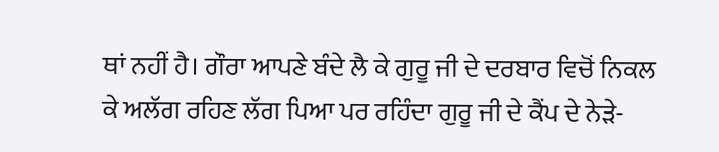ਥਾਂ ਨਹੀਂ ਹੈ। ਗੌਰਾ ਆਪਣੇ ਬੰਦੇ ਲੈ ਕੇ ਗੁਰੂ ਜੀ ਦੇ ਦਰਬਾਰ ਵਿਚੋਂ ਨਿਕਲ ਕੇ ਅਲੱਗ ਰਹਿਣ ਲੱਗ ਪਿਆ ਪਰ ਰਹਿੰਦਾ ਗੁਰੂ ਜੀ ਦੇ ਕੈਂਪ ਦੇ ਨੇੜੇ-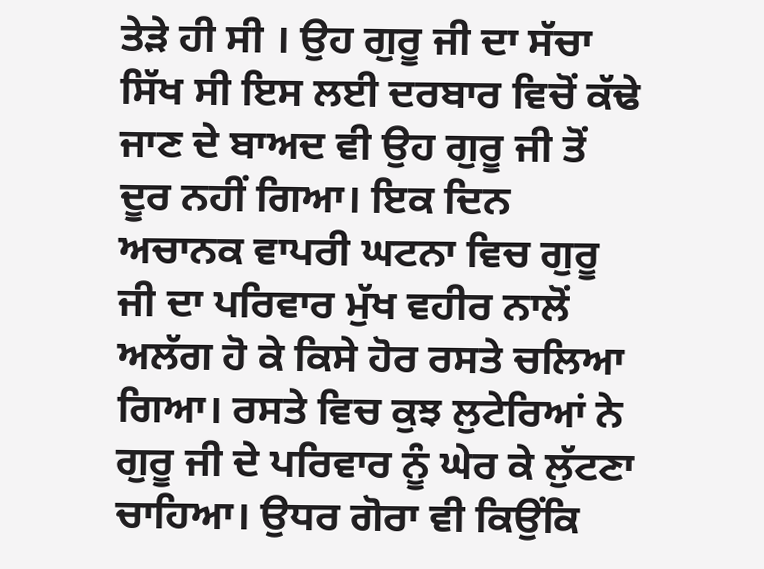ਤੇੜੇ ਹੀ ਸੀ । ਉਹ ਗੁਰੂ ਜੀ ਦਾ ਸੱਚਾ ਸਿੱਖ ਸੀ ਇਸ ਲਈ ਦਰਬਾਰ ਵਿਚੋਂ ਕੱਢੇ ਜਾਣ ਦੇ ਬਾਅਦ ਵੀ ਉਹ ਗੁਰੂ ਜੀ ਤੋਂ ਦੂਰ ਨਹੀਂ ਗਿਆ। ਇਕ ਦਿਨ ਅਚਾਨਕ ਵਾਪਰੀ ਘਟਨਾ ਵਿਚ ਗੁਰੂ ਜੀ ਦਾ ਪਰਿਵਾਰ ਮੁੱਖ ਵਹੀਰ ਨਾਲੋਂ ਅਲੱਗ ਹੋ ਕੇ ਕਿਸੇ ਹੋਰ ਰਸਤੇ ਚਲਿਆ ਗਿਆ। ਰਸਤੇ ਵਿਚ ਕੁਝ ਲੁਟੇਰਿਆਂ ਨੇ ਗੁਰੂ ਜੀ ਦੇ ਪਰਿਵਾਰ ਨੂੰ ਘੇਰ ਕੇ ਲੁੱਟਣਾ ਚਾਹਿਆ। ਉਧਰ ਗੋਰਾ ਵੀ ਕਿਉਂਕਿ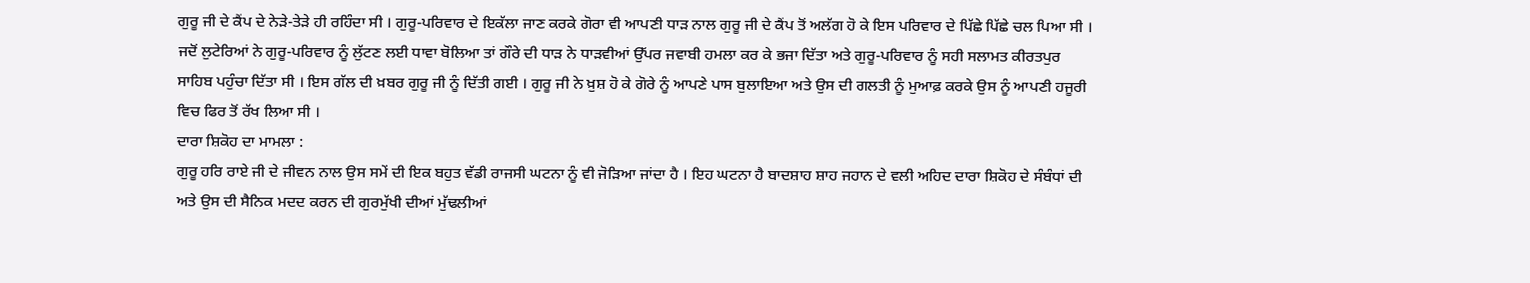ਗੁਰੂ ਜੀ ਦੇ ਕੈਂਪ ਦੇ ਨੇੜੇ-ਤੇੜੇ ਹੀ ਰਹਿੰਦਾ ਸੀ । ਗੁਰੂ-ਪਰਿਵਾਰ ਦੇ ਇਕੱਲਾ ਜਾਣ ਕਰਕੇ ਗੋਰਾ ਵੀ ਆਪਣੀ ਧਾੜ ਨਾਲ ਗੁਰੂ ਜੀ ਦੇ ਕੈਂਪ ਤੋਂ ਅਲੱਗ ਹੋ ਕੇ ਇਸ ਪਰਿਵਾਰ ਦੇ ਪਿੱਛੇ ਪਿੱਛੇ ਚਲ ਪਿਆ ਸੀ । ਜਦੋਂ ਲੁਟੇਰਿਆਂ ਨੇ ਗੁਰੂ-ਪਰਿਵਾਰ ਨੂੰ ਲੁੱਟਣ ਲਈ ਧਾਵਾ ਬੋਲਿਆ ਤਾਂ ਗੌਰੇ ਦੀ ਧਾੜ ਨੇ ਧਾੜਵੀਆਂ ਉੱਪਰ ਜਵਾਬੀ ਹਮਲਾ ਕਰ ਕੇ ਭਜਾ ਦਿੱਤਾ ਅਤੇ ਗੁਰੂ-ਪਰਿਵਾਰ ਨੂੰ ਸਹੀ ਸਲਾਮਤ ਕੀਰਤਪੁਰ ਸਾਹਿਬ ਪਹੁੰਚਾ ਦਿੱਤਾ ਸੀ । ਇਸ ਗੱਲ ਦੀ ਖ਼ਬਰ ਗੁਰੂ ਜੀ ਨੂੰ ਦਿੱਤੀ ਗਈ । ਗੁਰੂ ਜੀ ਨੇ ਖ਼ੁਸ਼ ਹੋ ਕੇ ਗੋਰੇ ਨੂੰ ਆਪਣੇ ਪਾਸ ਬੁਲਾਇਆ ਅਤੇ ਉਸ ਦੀ ਗਲਤੀ ਨੂੰ ਮੁਆਫ਼ ਕਰਕੇ ਉਸ ਨੂੰ ਆਪਣੀ ਹਜੂਰੀ ਵਿਚ ਫਿਰ ਤੋਂ ਰੱਖ ਲਿਆ ਸੀ ।
ਦਾਰਾ ਸ਼ਿਕੋਹ ਦਾ ਮਾਮਲਾ :
ਗੁਰੂ ਹਰਿ ਰਾਏ ਜੀ ਦੇ ਜੀਵਨ ਨਾਲ ਉਸ ਸਮੇਂ ਦੀ ਇਕ ਬਹੁਤ ਵੱਡੀ ਰਾਜਸੀ ਘਟਨਾ ਨੂੰ ਵੀ ਜੋੜਿਆ ਜਾਂਦਾ ਹੈ । ਇਹ ਘਟਨਾ ਹੈ ਬਾਦਸ਼ਾਹ ਸ਼ਾਹ ਜਹਾਨ ਦੇ ਵਲੀ ਅਹਿਦ ਦਾਰਾ ਸ਼ਿਕੋਹ ਦੇ ਸੰਬੰਧਾਂ ਦੀ ਅਤੇ ਉਸ ਦੀ ਸੈਨਿਕ ਮਦਦ ਕਰਨ ਦੀ ਗੁਰਮੁੱਖੀ ਦੀਆਂ ਮੁੱਢਲੀਆਂ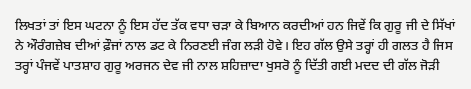ਲਿਖਤਾਂ ਤਾਂ ਇਸ ਘਟਨਾ ਨੂੰ ਇਸ ਹੱਦ ਤੱਕ ਵਧਾ ਚੜਾ ਕੇ ਬਿਆਨ ਕਰਦੀਆਂ ਹਨ ਜਿਵੇਂ ਕਿ ਗੁਰੂ ਜੀ ਦੇ ਸਿੱਖਾਂ ਨੇ ਔਰੰਗਜ਼ੇਬ ਦੀਆਂ ਫ਼ੌਜਾਂ ਨਾਲ ਡਟ ਕੇ ਨਿਰਣਈ ਜੰਗ ਲੜੀ ਹੋਵੇ। ਇਹ ਗੱਲ ਉਸੇ ਤਰ੍ਹਾਂ ਹੀ ਗਲਤ ਹੈ ਜਿਸ ਤਰ੍ਹਾਂ ਪੰਜਵੇਂ ਪਾਤਸ਼ਾਹ ਗੁਰੂ ਅਰਜਨ ਦੇਵ ਜੀ ਨਾਲ ਸ਼ਹਿਜ਼ਾਦਾ ਖੁਸਰੋ ਨੂੰ ਦਿੱਤੀ ਗਈ ਮਦਦ ਦੀ ਗੱਲ ਜੋੜੀ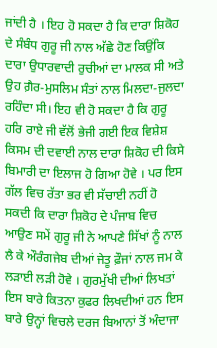ਜਾਂਦੀ ਹੈ । ਇਹ ਹੋ ਸਕਦਾ ਹੈ ਕਿ ਦਾਰਾ ਸ਼ਿਕੋਹ ਦੇ ਸੰਬੰਧ ਗੁਰੂ ਜੀ ਨਾਲ ਅੱਛੇ ਹੋਣ ਕਿਉਂਕਿ ਦਾਰਾ ਉਧਾਰਵਾਦੀ ਰੁਚੀਆਂ ਦਾ ਮਾਲਕ ਸੀ ਅਤੇ ਉਹ ਗ਼ੈਰ-ਮੁਸਲਿਮ ਸੰਤਾਂ ਨਾਲ ਮਿਲਦਾ-ਜੁਲਦਾ ਰਹਿੰਦਾ ਸੀ। ਇਹ ਵੀ ਹੋ ਸਕਦਾ ਹੈ ਕਿ ਗੁਰੂ ਹਰਿ ਰਾਏ ਜੀ ਵੱਲੋਂ ਭੇਜੀ ਗਈ ਇਕ ਵਿਸ਼ੇਸ਼ ਕਿਸਮ ਦੀ ਦਵਾਈ ਨਾਲ ਦਾਰਾ ਸ਼ਿਕੋਹ ਦੀ ਕਿਸੇ ਬਿਮਾਰੀ ਦਾ ਇਲਾਜ ਹੋ ਗਿਆ ਹੋਵੇ । ਪਰ ਇਸ ਗੱਲ ਵਿਚ ਰੱਤਾ ਭਰ ਵੀ ਸੱਚਾਈ ਨਹੀਂ ਹੋ ਸਕਦੀ ਕਿ ਦਾਰਾ ਸ਼ਿਕੋਹ ਦੇ ਪੰਜਾਬ ਵਿਚ ਆਉਣ ਸਮੇਂ ਗੁਰੂ ਜੀ ਨੇ ਆਪਣੇ ਸਿੱਖਾਂ ਨੂੰ ਨਾਲ ਲੈ ਕੇ ਔਰੰਗਜੇਬ ਦੀਆਂ ਜੇਤੂ ਫ਼ੌਜਾਂ ਨਾਲ ਜਮ ਕੇ ਲੜਾਈ ਲੜੀ ਹੋਵੇ । ਗੁਰਮੁੱਖੀ ਦੀਆਂ ਲਿਖਤਾਂ ਇਸ ਬਾਰੇ ਕਿਤਨਾ ਕੁਫਰ ਲਿਖਦੀਆਂ ਹਨ ਇਸ ਬਾਰੇ ਉਨ੍ਹਾਂ ਵਿਚਲੇ ਦਰਜ ਬਿਆਨਾਂ ਤੋਂ ਅੰਦਾਜਾ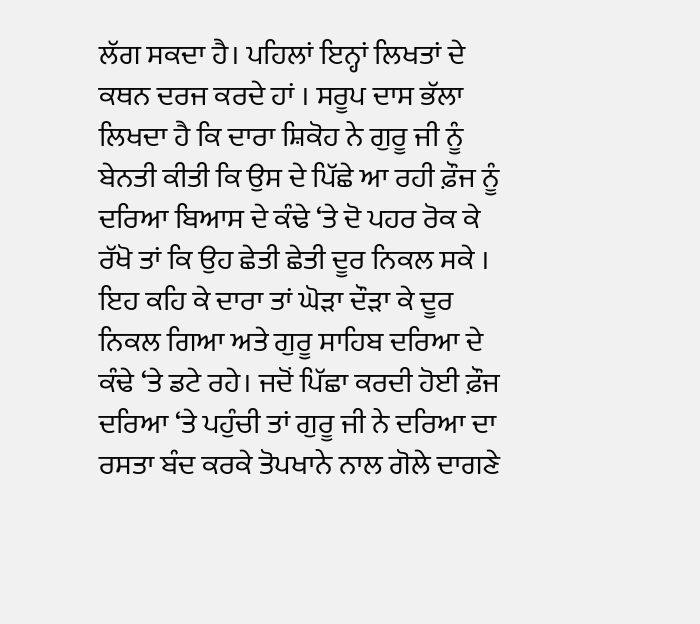ਲੱਗ ਸਕਦਾ ਹੈ। ਪਹਿਲਾਂ ਇਨ੍ਹਾਂ ਲਿਖਤਾਂ ਦੇ ਕਥਨ ਦਰਜ ਕਰਦੇ ਹਾਂ । ਸਰੂਪ ਦਾਸ ਭੱਲਾ ਲਿਖਦਾ ਹੈ ਕਿ ਦਾਰਾ ਸ਼ਿਕੋਹ ਨੇ ਗੁਰੂ ਜੀ ਨੂੰ ਬੇਨਤੀ ਕੀਤੀ ਕਿ ਉਸ ਦੇ ਪਿੱਛੇ ਆ ਰਹੀ ਫ਼ੌਜ ਨੂੰ ਦਰਿਆ ਬਿਆਸ ਦੇ ਕੰਢੇ ‘ਤੇ ਦੋ ਪਹਰ ਰੋਕ ਕੇ ਰੱਖੋ ਤਾਂ ਕਿ ਉਹ ਛੇਤੀ ਛੇਤੀ ਦੂਰ ਨਿਕਲ ਸਕੇ । ਇਹ ਕਹਿ ਕੇ ਦਾਰਾ ਤਾਂ ਘੋੜਾ ਦੌੜਾ ਕੇ ਦੂਰ ਨਿਕਲ ਗਿਆ ਅਤੇ ਗੁਰੂ ਸਾਹਿਬ ਦਰਿਆ ਦੇ ਕੰਢੇ ‘ਤੇ ਡਟੇ ਰਹੇ। ਜਦੋਂ ਪਿੱਛਾ ਕਰਦੀ ਹੋਈ ਫ਼ੌਜ ਦਰਿਆ ‘ਤੇ ਪਹੁੰਚੀ ਤਾਂ ਗੁਰੂ ਜੀ ਨੇ ਦਰਿਆ ਦਾ ਰਸਤਾ ਬੰਦ ਕਰਕੇ ਤੋਪਖਾਨੇ ਨਾਲ ਗੋਲੇ ਦਾਗਣੇ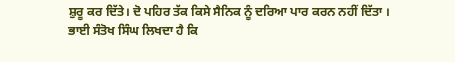ਸ਼ੁਰੂ ਕਰ ਦਿੱਤੇ। ਦੋ ਪਹਿਰ ਤੱਕ ਕਿਸੇ ਸੈਨਿਕ ਨੂੰ ਦਰਿਆ ਪਾਰ ਕਰਨ ਨਹੀਂ ਦਿੱਤਾ ।
ਭਾਈ ਸੰਤੋਖ ਸਿੰਘ ਲਿਖਦਾ ਹੈ ਕਿ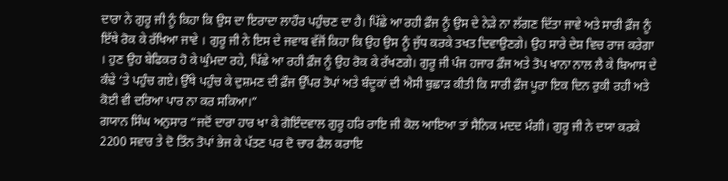ਦਾਰਾ ਨੇ ਗੁਰੂ ਜੀ ਨੂੰ ਕਿਹਾ ਕਿ ਉਸ ਦਾ ਇਰਾਦਾ ਲਾਹੌਰ ਪਹੁੰਚਣ ਦਾ ਹੈ। ਪਿੱਛੇ ਆ ਰਹੀ ਫ਼ੌਜ ਨੂੰ ਉਸ ਦੇ ਨੇੜੇ ਨਾ ਲੱਗਣ ਦਿੱਤਾ ਜਾਵੇ ਅਤੇ ਸਾਰੀ ਫ਼ੌਜ ਨੂੰ ਇੱਥੇ ਰੋਕ ਕੇ ਰੱਖਿਆ ਜਾਵੇ । ਗੁਰੂ ਜੀ ਨੇ ਇਸ ਦੇ ਜਵਾਬ ਵੱਜੋਂ ਕਿਹਾ ਕਿ ਉਹ ਉਸ ਨੂੰ ਜੁੱਧ ਕਰਕੇ ਤਖਤ ਦਿਵਾਉਣਗੇ। ਉਹ ਸਾਰੇ ਦੇਸ਼ ਵਿਚ ਰਾਜ ਕਰੇਗਾ । ਹੁਣ ਉਹ ਬੇਫਿਕਰ ਹੋ ਕੇ ਘੁੰਮਦਾ ਰਹੇ, ਪਿੱਛੇ ਆ ਰਹੀ ਫ਼ੌਜ ਨੂੰ ਉਹ ਰੋਕ ਕੇ ਰੱਖਣਗੇ। ਗੁਰੂ ਜੀ ਪੰਜ ਹਜਾਰ ਫ਼ੌਜ ਅਤੇ ਤੋਪ ਖਾਨਾ ਨਾਲ ਲੈ ਕੇ ਬਿਆਸ ਦੇ ਕੰਢੇ ‘ਤੇ ਪਹੁੰਚ ਗਏ। ਉੱਥੇ ਪਹੁੰਚ ਕੇ ਦੁਸ਼ਮਣ ਦੀ ਫ਼ੌਜ ਉੱਪਰ ਤੋਪਾਂ ਅਤੇ ਬੰਦੂਕਾਂ ਦੀ ਐਸੀ ਬੁਛਾੜ ਕੀਤੀ ਕਿ ਸਾਰੀ ਫ਼ੌਜ ਪੂਰਾ ਇਕ ਦਿਨ ਰੁਕੀ ਰਹੀ ਅਤੇ ਕੋਈ ਵੀ ਦਰਿਆ ਪਾਰ ਨਾ ਕਰ ਸਕਿਆ।”
ਗਯਾਨ ਸਿੰਘ ਅਨੁਸਾਰ “ਜਦੋਂ ਦਾਰਾ ਹਾਰ ਖਾ ਕੇ ਗੋਇੰਦਵਾਲ ਗੁਰੂ ਹਰਿ ਰਾਇ ਜੀ ਕੋਲ ਆਇਆ ਤਾਂ ਸੈਨਿਕ ਮਦਦ ਮੰਗੀ। ਗੁਰੂ ਜੀ ਨੇ ਦਯਾ ਕਰਕੇ 2200 ਸਵਾਰ ਤੇ ਦੋ ਤਿੰਨ ਤੋਪਾਂ ਭੇਜ ਕੇ ਪੱਤਣ ਪਰ ਦੋ ਚਾਰ ਫੈਲ ਕਰਾਇ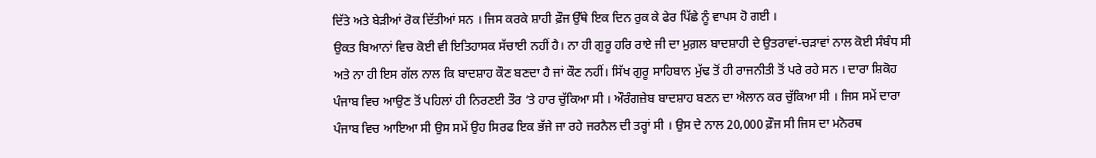ਦਿੱਤੇ ਅਤੇ ਬੇੜੀਆਂ ਰੋਕ ਦਿੱਤੀਆਂ ਸਨ । ਜਿਸ ਕਰਕੇ ਸ਼ਾਹੀ ਫ਼ੌਜ ਉੱਥੇ ਇਕ ਦਿਨ ਰੁਕ ਕੇ ਫੇਰ ਪਿੱਛੇ ਨੂੰ ਵਾਪਸ ਹੋ ਗਈ ।
ਉਕਤ ਬਿਆਨਾਂ ਵਿਚ ਕੋਈ ਵੀ ਇਤਿਹਾਸਕ ਸੱਚਾਈ ਨਹੀਂ ਹੈ। ਨਾ ਹੀ ਗੁਰੂ ਹਰਿ ਰਾਏ ਜੀ ਦਾ ਮੁਗ਼ਲ ਬਾਦਸ਼ਾਹੀ ਦੇ ਉਤਰਾਵਾਂ-ਚੜਾਵਾਂ ਨਾਲ ਕੋਈ ਸੰਬੰਧ ਸੀ ਅਤੇ ਨਾ ਹੀ ਇਸ ਗੱਲ ਨਾਲ ਕਿ ਬਾਦਸ਼ਾਹ ਕੌਣ ਬਣਦਾ ਹੈ ਜਾਂ ਕੌਣ ਨਹੀਂ। ਸਿੱਖ ਗੁਰੂ ਸਾਹਿਬਾਨ ਮੁੱਢ ਤੋਂ ਹੀ ਰਾਜਨੀਤੀ ਤੋਂ ਪਰੇ ਰਹੇ ਸਨ । ਦਾਰਾ ਸ਼ਿਕੋਹ ਪੰਜਾਬ ਵਿਚ ਆਉਣ ਤੋਂ ਪਹਿਲਾਂ ਹੀ ਨਿਰਣਈ ਤੌਰ ‘ਤੇ ਹਾਰ ਚੁੱਕਿਆ ਸੀ । ਔਰੰਗਜ਼ੇਬ ਬਾਦਸ਼ਾਹ ਬਣਨ ਦਾ ਐਲਾਨ ਕਰ ਚੁੱਕਿਆ ਸੀ । ਜਿਸ ਸਮੇਂ ਦਾਰਾ ਪੰਜਾਬ ਵਿਚ ਆਇਆ ਸੀ ਉਸ ਸਮੇਂ ਉਹ ਸਿਰਫ ਇਕ ਭੱਜੇ ਜਾ ਰਹੇ ਜਰਨੈਲ ਦੀ ਤਰ੍ਹਾਂ ਸੀ । ਉਸ ਦੇ ਨਾਲ 20,000 ਫ਼ੌਜ ਸੀ ਜਿਸ ਦਾ ਮਨੋਰਥ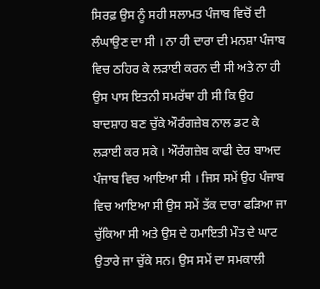ਸਿਰਫ਼ ਉਸ ਨੂੰ ਸਹੀ ਸਲਾਮਤ ਪੰਜਾਬ ਵਿਚੋਂ ਦੀ ਲੰਘਾਉਣ ਦਾ ਸੀ । ਨਾ ਹੀ ਦਾਰਾ ਦੀ ਮਨਸ਼ਾ ਪੰਜਾਬ ਵਿਚ ਠਹਿਰ ਕੇ ਲੜਾਈ ਕਰਨ ਦੀ ਸੀ ਅਤੇ ਨਾ ਹੀ ਉਸ ਪਾਸ ਇਤਨੀ ਸਮਰੱਥਾ ਹੀ ਸੀ ਕਿ ਉਹ ਬਾਦਸ਼ਾਹ ਬਣ ਚੁੱਕੇ ਔਰੰਗਜ਼ੇਬ ਨਾਲ ਡਟ ਕੇ ਲੜਾਈ ਕਰ ਸਕੇ । ਔਰੰਗਜ਼ੇਬ ਕਾਫੀ ਦੇਰ ਬਾਅਦ ਪੰਜਾਬ ਵਿਚ ਆਇਆ ਸੀ । ਜਿਸ ਸਮੇਂ ਉਹ ਪੰਜਾਬ ਵਿਚ ਆਇਆ ਸੀ ਉਸ ਸਮੇਂ ਤੱਕ ਦਾਰਾ ਫੜਿਆ ਜਾ ਚੁੱਕਿਆ ਸੀ ਅਤੇ ਉਸ ਦੇ ਹਮਾਇਤੀ ਮੌਤ ਦੇ ਘਾਟ ਉਤਾਰੇ ਜਾ ਚੁੱਕੇ ਸਨ। ਉਸ ਸਮੇਂ ਦਾ ਸਮਕਾਲੀ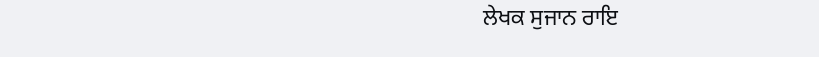ਲੇਖਕ ਸੁਜਾਨ ਰਾਇ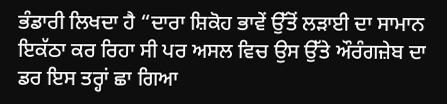ਭੰਡਾਰੀ ਲਿਖਦਾ ਹੈ “ਦਾਰਾ ਸ਼ਿਕੋਹ ਭਾਵੇਂ ਉੱਤੋਂ ਲੜਾਈ ਦਾ ਸਾਮਾਨ ਇਕੱਠਾ ਕਰ ਰਿਹਾ ਸੀ ਪਰ ਅਸਲ ਵਿਚ ਉਸ ਉੱਤੇ ਔਰੰਗਜ਼ੇਬ ਦਾ ਡਰ ਇਸ ਤਰ੍ਹਾਂ ਛਾ ਗਿਆ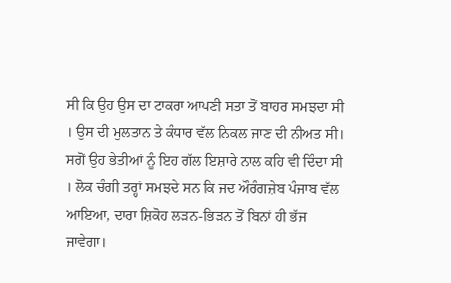ਸੀ ਕਿ ਉਹ ਉਸ ਦਾ ਟਾਕਰਾ ਆਪਣੀ ਸਤਾ ਤੋਂ ਬਾਹਰ ਸਮਝਦਾ ਸੀ । ਉਸ ਦੀ ਮੁਲਤਾਨ ਤੇ ਕੰਧਾਰ ਵੱਲ ਨਿਕਲ ਜਾਣ ਦੀ ਨੀਅਤ ਸੀ। ਸਗੋਂ ਉਹ ਭੇਤੀਆਂ ਨੂੰ ਇਹ ਗੱਲ ਇਸ਼ਾਰੇ ਨਾਲ ਕਹਿ ਵੀ ਦਿੰਦਾ ਸੀ । ਲੋਕ ਚੰਗੀ ਤਰ੍ਹਾਂ ਸਮਝਦੇ ਸਨ ਕਿ ਜਦ ਔਰੰਗਜ਼ੇਬ ਪੰਜਾਬ ਵੱਲ ਆਇਆ, ਦਾਰਾ ਸ਼ਿਕੋਹ ਲੜਨ-ਭਿੜਨ ਤੋਂ ਬਿਨਾਂ ਹੀ ਭੱਜ ਜਾਵੇਗਾ।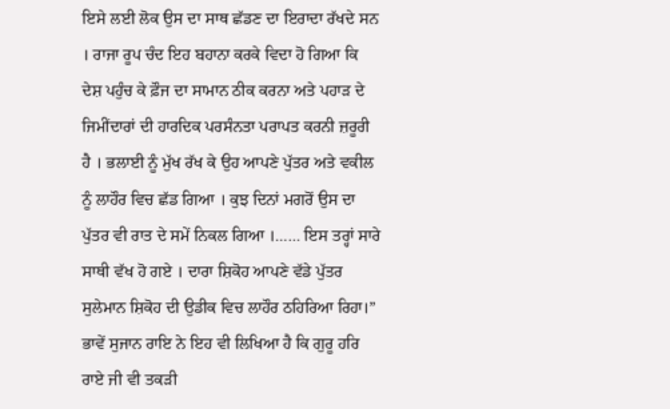ਇਸੇ ਲਈ ਲੋਕ ਉਸ ਦਾ ਸਾਥ ਛੱਡਣ ਦਾ ਇਰਾਦਾ ਰੱਖਦੇ ਸਨ । ਰਾਜਾ ਰੂਪ ਚੰਦ ਇਹ ਬਹਾਨਾ ਕਰਕੇ ਵਿਦਾ ਹੋ ਗਿਆ ਕਿ ਦੇਸ਼ ਪਹੁੰਚ ਕੇ ਫ਼ੌਜ ਦਾ ਸਾਮਾਨ ਠੀਕ ਕਰਨਾ ਅਤੇ ਪਹਾੜ ਦੇ ਜਿਮੀਂਦਾਰਾਂ ਦੀ ਹਾਰਦਿਕ ਪਰਸੰਨਤਾ ਪਰਾਪਤ ਕਰਨੀ ਜ਼ਰੂਰੀ ਹੈ । ਭਲਾਈ ਨੂੰ ਮੁੱਖ ਰੱਖ ਕੇ ਉਹ ਆਪਣੇ ਪੁੱਤਰ ਅਤੇ ਵਕੀਲ ਨੂੰ ਲਾਹੌਰ ਵਿਚ ਛੱਡ ਗਿਆ । ਕੁਝ ਦਿਨਾਂ ਮਗਰੋਂ ਉਸ ਦਾ ਪੁੱਤਰ ਵੀ ਰਾਤ ਦੇ ਸਮੇਂ ਨਿਕਲ ਗਿਆ ।…… ਇਸ ਤਰ੍ਹਾਂ ਸਾਰੇ ਸਾਥੀ ਵੱਖ ਹੋ ਗਏ । ਦਾਰਾ ਸ਼ਿਕੋਹ ਆਪਣੇ ਵੱਡੇ ਪੁੱਤਰ ਸੁਲੇਮਾਨ ਸ਼ਿਕੋਹ ਦੀ ਉਡੀਕ ਵਿਚ ਲਾਹੌਰ ਠਹਿਰਿਆ ਰਿਹਾ।”
ਭਾਵੇਂ ਸੁਜਾਨ ਰਾਇ ਨੇ ਇਹ ਵੀ ਲਿਖਿਆ ਹੈ ਕਿ ਗੁਰੂ ਹਰਿ ਰਾਏ ਜੀ ਵੀ ਤਕੜੀ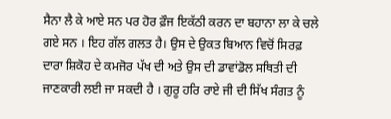ਸੈਨਾ ਲੈ ਕੇ ਆਏ ਸਨ ਪਰ ਹੋਰ ਫ਼ੌਜ ਇਕੱਠੀ ਕਰਨ ਦਾ ਬਹਾਨਾ ਲਾ ਕੇ ਚਲੇ ਗਏ ਸਨ । ਇਹ ਗੱਲ ਗਲਤ ਹੈ। ਉਸ ਦੇ ਉਕਤ ਬਿਆਨ ਵਿਚੋਂ ਸਿਰਫ਼ ਦਾਰਾ ਸ਼ਿਕੋਹ ਦੇ ਕਮਜੋਰ ਪੱਖ ਦੀ ਅਤੇ ਉਸ ਦੀ ਡਾਵਾਂਡੋਲ ਸਥਿਤੀ ਦੀ ਜਾਣਕਾਰੀ ਲਈ ਜਾ ਸਕਦੀ ਹੈ । ਗੁਰੂ ਹਰਿ ਰਾਏ ਜੀ ਦੀ ਸਿੱਖ ਸੰਗਤ ਨੂੰ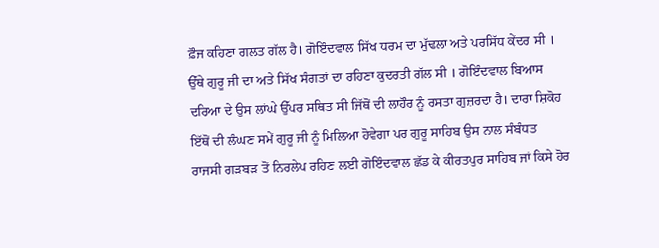ਫ਼ੌਜ ਕਹਿਣਾ ਗਲਤ ਗੱਲ ਹੈ। ਗੋਇੰਦਵਾਲ ਸਿੱਖ ਧਰਮ ਦਾ ਮੁੱਢਲਾ ਅਤੇ ਪਰਸਿੱਧ ਕੇਂਦਰ ਸੀ । ਉੱਥੇ ਗੁਰੂ ਜੀ ਦਾ ਅਤੇ ਸਿੱਖ ਸੰਗਤਾਂ ਦਾ ਰਹਿਣਾ ਕੁਦਰਤੀ ਗੱਲ ਸੀ । ਗੋਇੰਦਵਾਲ ਬਿਆਸ ਦਰਿਆ ਦੇ ਉਸ ਲਾਂਘੇ ਉੱਪਰ ਸਥਿਤ ਸੀ ਜਿੱਥੋਂ ਦੀ ਲਾਹੌਰ ਨੂੰ ਰਸਤਾ ਗੁਜ਼ਰਦਾ ਹੈ। ਦਾਰਾ ਸ਼ਿਕੋਹ ਇੱਥੋਂ ਦੀ ਲੰਘਣ ਸਮੇਂ ਗੁਰੂ ਜੀ ਨੂੰ ਮਿਲਿਆ ਹੋਵੇਗਾ ਪਰ ਗੁਰੂ ਸਾਹਿਬ ਉਸ ਨਾਲ ਸੰਬੰਧਤ ਰਾਜਸੀ ਗੜਬੜ ਤੋਂ ਨਿਰਲੇਪ ਰਹਿਣ ਲਈ ਗੋਇੰਦਵਾਲ ਛੱਡ ਕੇ ਕੀਰਤਪੁਰ ਸਾਹਿਬ ਜਾਂ ਕਿਸੇ ਹੋਰ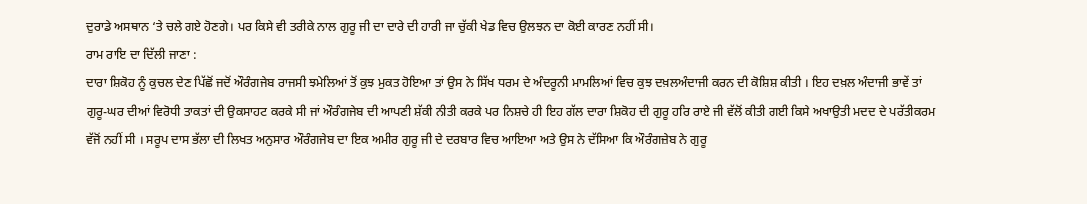ਦੁਰਾਡੇ ਅਸਥਾਨ ‘ਤੇ ਚਲੇ ਗਏ ਹੋਣਗੇ। ਪਰ ਕਿਸੇ ਵੀ ਤਰੀਕੇ ਨਾਲ ਗੁਰੂ ਜੀ ਦਾ ਦਾਰੇ ਦੀ ਹਾਰੀ ਜਾ ਚੁੱਕੀ ਖੇਡ ਵਿਚ ਉਲਝਨ ਦਾ ਕੋਈ ਕਾਰਣ ਨਹੀਂ ਸੀ।
ਰਾਮ ਰਾਇ ਦਾ ਦਿੱਲੀ ਜਾਣਾ :
ਦਾਰਾ ਸ਼ਿਕੋਹ ਨੂੰ ਕੁਚਲ ਦੇਣ ਪਿੱਛੋਂ ਜਦੋਂ ਔਰੰਗਜੇਬ ਰਾਜਸੀ ਝਮੇਲਿਆਂ ਤੋਂ ਕੁਝ ਮੁਕਤ ਹੋਇਆ ਤਾਂ ਉਸ ਨੇ ਸਿੱਖ ਧਰਮ ਦੇ ਅੰਦਰੂਨੀ ਮਾਮਲਿਆਂ ਵਿਚ ਕੁਝ ਦਖ਼ਲਅੰਦਾਜੀ ਕਰਨ ਦੀ ਕੋਸ਼ਿਸ਼ ਕੀਤੀ । ਇਹ ਦਖ਼ਲ ਅੰਦਾਜੀ ਭਾਵੇਂ ਤਾਂ ਗੁਰੂ-ਘਰ ਦੀਆਂ ਵਿਰੋਧੀ ਤਾਕਤਾਂ ਦੀ ਉਕਸਾਹਟ ਕਰਕੇ ਸੀ ਜਾਂ ਔਰੰਗਜੇਬ ਦੀ ਆਪਣੀ ਸ਼ੱਕੀ ਨੀਤੀ ਕਰਕੇ ਪਰ ਨਿਸ਼ਚੇ ਹੀ ਇਹ ਗੱਲ ਦਾਰਾ ਸ਼ਿਕੋਹ ਦੀ ਗੁਰੂ ਹਰਿ ਰਾਏ ਜੀ ਵੱਲੋਂ ਕੀਤੀ ਗਈ ਕਿਸੇ ਅਖਾਉਤੀ ਮਦਦ ਦੇ ਪਰੱਤੀਕਰਮ ਵੱਜੋਂ ਨਹੀਂ ਸੀ । ਸਰੂਪ ਦਾਸ ਭੱਲਾ ਦੀ ਲਿਖਤ ਅਨੁਸਾਰ ਔਰੰਗਜੇਬ ਦਾ ਇਕ ਅਮੀਰ ਗੁਰੂ ਜੀ ਦੇ ਦਰਬਾਰ ਵਿਚ ਆਇਆ ਅਤੇ ਉਸ ਨੇ ਦੱਸਿਆ ਕਿ ਔਰੰਗਜ਼ੇਬ ਨੇ ਗੁਰੂ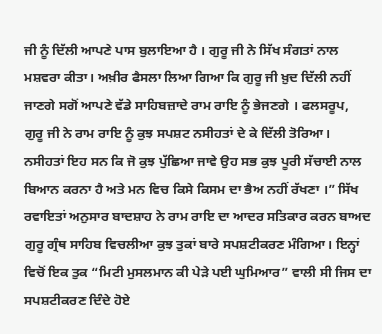ਜੀ ਨੂੰ ਦਿੱਲੀ ਆਪਣੇ ਪਾਸ ਬੁਲਾਇਆ ਹੈ । ਗੁਰੂ ਜੀ ਨੇ ਸਿੱਖ ਸੰਗਤਾਂ ਨਾਲ ਮਸ਼ਵਰਾ ਕੀਤਾ। ਅਖ਼ੀਰ ਫੈਸਲਾ ਲਿਆ ਗਿਆ ਕਿ ਗੁਰੂ ਜੀ ਖ਼ੁਦ ਦਿੱਲੀ ਨਹੀਂ ਜਾਣਗੇ ਸਗੋਂ ਆਪਣੇ ਵੱਡੇ ਸਾਹਿਬਜ਼ਾਦੇ ਰਾਮ ਰਾਇ ਨੂੰ ਭੇਜਣਗੇ । ਫਲਸਰੂਪ, ਗੁਰੂ ਜੀ ਨੇ ਰਾਮ ਰਾਇ ਨੂੰ ਕੁਝ ਸਪਸ਼ਟ ਨਸੀਹਤਾਂ ਦੇ ਕੇ ਦਿੱਲੀ ਤੋਰਿਆ। ਨਸੀਹਤਾਂ ਇਹ ਸਨ ਕਿ ਜੋ ਕੁਝ ਪੁੱਛਿਆ ਜਾਵੇ ਉਹ ਸਭ ਕੁਝ ਪੂਰੀ ਸੱਚਾਈ ਨਾਲ ਬਿਆਨ ਕਰਨਾ ਹੈ ਅਤੇ ਮਨ ਵਿਚ ਕਿਸੇ ਕਿਸਮ ਦਾ ਭੈਅ ਨਹੀਂ ਰੱਖਣਾ ।” ਸਿੱਖ ਰਵਾਇਤਾਂ ਅਨੁਸਾਰ ਬਾਦਸ਼ਾਹ ਨੇ ਰਾਮ ਰਾਇ ਦਾ ਆਦਰ ਸਤਿਕਾਰ ਕਰਨ ਬਾਅਦ ਗੁਰੂ ਗ੍ਰੰਥ ਸਾਹਿਬ ਵਿਚਲੀਆ ਕੁਝ ਤੁਕਾਂ ਬਾਰੇ ਸਪਸ਼ਟੀਕਰਣ ਮੰਗਿਆ। ਇਨ੍ਹਾਂ ਵਿਚੋਂ ਇਕ ਤੁਕ “ਮਿਟੀ ਮੁਸਲਮਾਨ ਕੀ ਪੇੜੇ ਪਈ ਘੁਮਿਆਰ” ਵਾਲੀ ਸੀ ਜਿਸ ਦਾ ਸਪਸ਼ਟੀਕਰਣ ਦਿੰਦੇ ਹੋਏ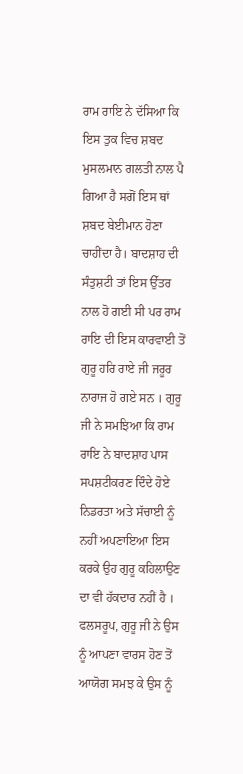ਰਾਮ ਰਾਇ ਨੇ ਦੱਸਿਆ ਕਿ ਇਸ ਤੁਕ ਵਿਚ ਸ਼ਬਦ ਮੁਸਲਮਾਨ ਗਲਤੀ ਨਾਲ ਪੈ ਗਿਆ ਹੈ ਸਗੋਂ ਇਸ ਥਾਂ ਸ਼ਬਦ ਬੇਈਮਾਨ ਹੋਣਾ ਚਾਹੀਂਦਾ ਹੈ। ਬਾਦਸ਼ਾਹ ਦੀ ਸੰਤੁਸ਼ਟੀ ਤਾਂ ਇਸ ਉੱਤਰ ਨਾਲ ਹੋ ਗਈ ਸੀ ਪਰ ਰਾਮ ਰਾਇ ਦੀ ਇਸ ਕਾਰਵਾਈ ਤੋਂ ਗੁਰੂ ਹਰਿ ਰਾਏ ਜੀ ਜਰੂਰ ਨਾਰਾਜ ਹੋ ਗਏ ਸਨ । ਗੁਰੂ ਜੀ ਨੇ ਸਮਝਿਆ ਕਿ ਰਾਮ ਰਾਇ ਨੇ ਬਾਦਸ਼ਾਹ ਪਾਸ ਸਪਸ਼ਟੀਕਰਣ ਦਿੰਦੇ ਹੋਏ ਨਿਡਰਤਾ ਅਤੇ ਸੱਚਾਈ ਨੂੰ ਨਹੀਂ ਅਪਣਾਇਆ ਇਸ ਕਰਕੇ ਉਹ ਗੁਰੂ ਕਹਿਲਾਉਣ ਦਾ ਵੀ ਹੱਕਦਾਰ ਨਹੀਂ ਹੈ । ਫਲਸਰੂਪ, ਗੁਰੂ ਜੀ ਨੇ ਉਸ ਨੂੰ ਆਪਣਾ ਵਾਰਸ ਹੋਣ ਤੋਂ ਆਯੋਗ ਸਮਝ ਕੇ ਉਸ ਨੂੰ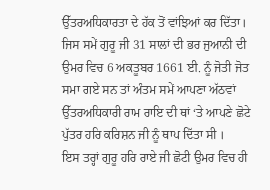ਉੱਤਰਅਧਿਕਾਰਤਾ ਦੇ ਹੱਕ ਤੋਂ ਵਾਂਝਿਆਂ ਕਰ ਦਿੱਤਾ। ਜਿਸ ਸਮੇਂ ਗੁਰੂ ਜੀ 31 ਸਾਲਾਂ ਦੀ ਭਰ ਜੁਆਨੀ ਦੀ ਉਮਰ ਵਿਚ 6 ਅਕਤੂਬਰ 1661 ਈ. ਨੂੰ ਜੋਤੀ ਜੋਤ ਸਮਾ ਗਏ ਸਨ ਤਾਂ ਅੰਤਮ ਸਮੇਂ ਆਪਣਾ ਅੱਠਵਾਂ ਉੱਤਰਅਧਿਕਾਰੀ ਰਾਮ ਰਾਇ ਦੀ ਥਾਂ ‘ਤੇ ਆਪਣੇ ਛੋਟੇ ਪੁੱਤਰ ਹਰਿ ਕਰਿਸ਼ਨ ਜੀ ਨੂੰ ਥਾਪ ਦਿੱਤਾ ਸੀ ।
ਇਸ ਤਰ੍ਹਾਂ ਗੁਰੂ ਹਰਿ ਰਾਏ ਜੀ ਛੋਟੀ ਉਮਰ ਵਿਚ ਹੀ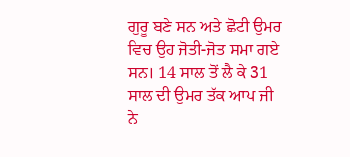ਗੁਰੂ ਬਣੇ ਸਨ ਅਤੇ ਛੋਟੀ ਉਮਰ ਵਿਚ ਉਹ ਜੋਤੀ-ਜੋਤ ਸਮਾ ਗਏ ਸਨ। 14 ਸਾਲ ਤੋਂ ਲੈ ਕੇ 31 ਸਾਲ ਦੀ ਉਮਰ ਤੱਕ ਆਪ ਜੀ ਨੇ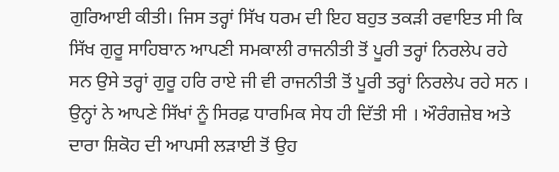ਗੁਰਿਆਈ ਕੀਤੀ। ਜਿਸ ਤਰ੍ਹਾਂ ਸਿੱਖ ਧਰਮ ਦੀ ਇਹ ਬਹੁਤ ਤਕੜੀ ਰਵਾਇਤ ਸੀ ਕਿ ਸਿੱਖ ਗੁਰੂ ਸਾਹਿਬਾਨ ਆਪਣੀ ਸਮਕਾਲੀ ਰਾਜਨੀਤੀ ਤੋਂ ਪੂਰੀ ਤਰ੍ਹਾਂ ਨਿਰਲੇਪ ਰਹੇ ਸਨ ਉਸੇ ਤਰ੍ਹਾਂ ਗੁਰੂ ਹਰਿ ਰਾਏ ਜੀ ਵੀ ਰਾਜਨੀਤੀ ਤੋਂ ਪੂਰੀ ਤਰ੍ਹਾਂ ਨਿਰਲੇਪ ਰਹੇ ਸਨ । ਉਨ੍ਹਾਂ ਨੇ ਆਪਣੇ ਸਿੱਖਾਂ ਨੂੰ ਸਿਰਫ਼ ਧਾਰਮਿਕ ਸੇਧ ਹੀ ਦਿੱਤੀ ਸੀ । ਔਰੰਗਜ਼ੇਬ ਅਤੇ ਦਾਰਾ ਸ਼ਿਕੋਹ ਦੀ ਆਪਸੀ ਲੜਾਈ ਤੋਂ ਉਹ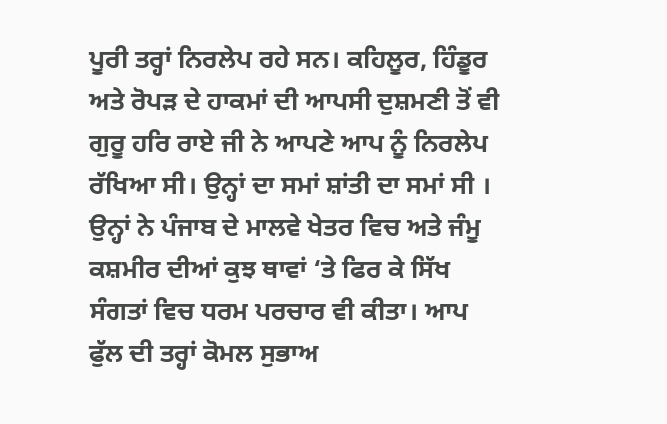ਪੂਰੀ ਤਰ੍ਹਾਂ ਨਿਰਲੇਪ ਰਹੇ ਸਨ। ਕਹਿਲੂਰ, ਹਿੰਡੂਰ ਅਤੇ ਰੋਪੜ ਦੇ ਹਾਕਮਾਂ ਦੀ ਆਪਸੀ ਦੁਸ਼ਮਣੀ ਤੋਂ ਵੀ ਗੁਰੂ ਹਰਿ ਰਾਏ ਜੀ ਨੇ ਆਪਣੇ ਆਪ ਨੂੰ ਨਿਰਲੇਪ ਰੱਖਿਆ ਸੀ। ਉਨ੍ਹਾਂ ਦਾ ਸਮਾਂ ਸ਼ਾਂਤੀ ਦਾ ਸਮਾਂ ਸੀ । ਉਨ੍ਹਾਂ ਨੇ ਪੰਜਾਬ ਦੇ ਮਾਲਵੇ ਖੇਤਰ ਵਿਚ ਅਤੇ ਜੰਮੂ ਕਸ਼ਮੀਰ ਦੀਆਂ ਕੁਝ ਥਾਵਾਂ ‘ਤੇ ਫਿਰ ਕੇ ਸਿੱਖ ਸੰਗਤਾਂ ਵਿਚ ਧਰਮ ਪਰਚਾਰ ਵੀ ਕੀਤਾ। ਆਪ ਫੁੱਲ ਦੀ ਤਰ੍ਹਾਂ ਕੋਮਲ ਸੁਭਾਅ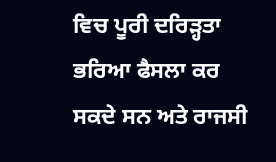ਵਿਚ ਪੂਰੀ ਦਰਿੜ੍ਹਤਾ ਭਰਿਆ ਫੈਸਲਾ ਕਰ ਸਕਦੇ ਸਨ ਅਤੇ ਰਾਜਸੀ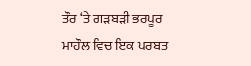ਤੌਰ ‘ਤੇ ਗੜਬੜੀ ਭਰਪੂਰ ਮਾਹੌਲ ਵਿਚ ਇਕ ਪਰਬਤ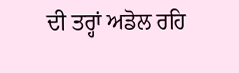ਦੀ ਤਰ੍ਹਾਂ ਅਡੋਲ ਰਹਿ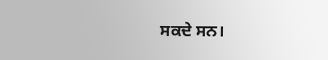ਸਕਦੇ ਸਨ।